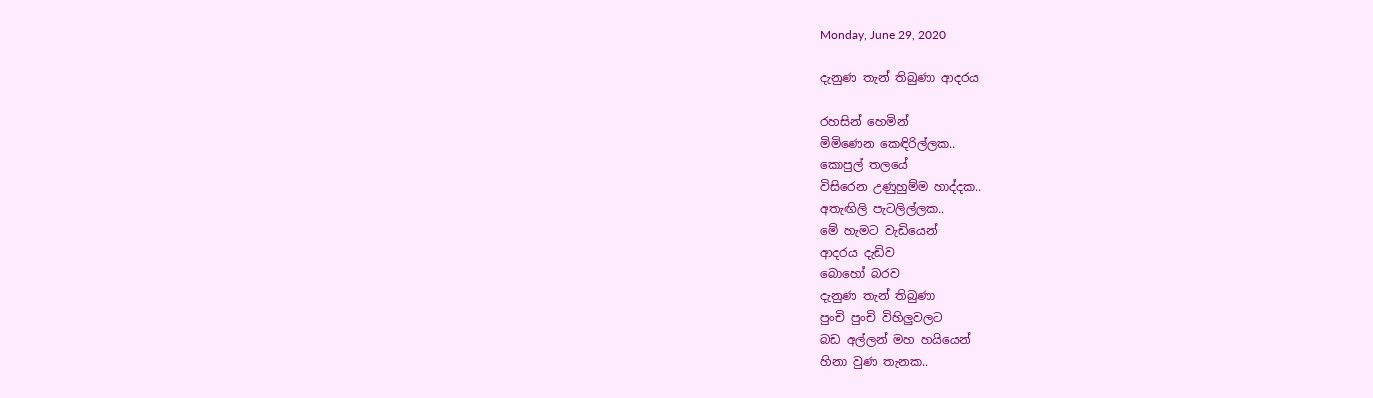Monday, June 29, 2020

දැනුණ තැන් තිබුණා ආදරය

රහසින් හෙමින්
මිමිණෙන කෙඳිරිල්ලක..
කොපුල් තලයේ
විසිරෙන උණුහුම්ම හාද්දක..
අතැඟිලි පැටලිල්ලක..
මේ හැමට වැඩියෙන්
ආදරය දැඩිව
බොහෝ බරව
දැනුණ තැන් තිබුණා
පුංචි පුංචි විහිලුවලට
බඩ අල්ලන් මහ හයියෙන්
හිනා වුණ තැනක..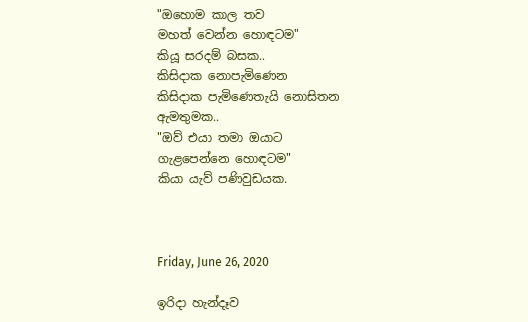"ඔහොම කාල තව
මහත් වෙන්න හොඳටම"
කියූ සරදම් බසක..
කිසිදාක නොපැමිණෙන
කිසිදාක පැමිණෙතැයි නොසිතන
ඇමතුමක..
"ඔව් එයා තමා ඔයාට
ගැළපෙන්නෙ හොඳටම"
කියා යැව් පණිවුඩයක.



Friday, June 26, 2020

ඉරිදා හැන්දෑව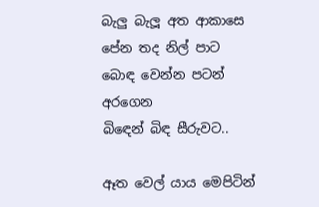බැලු බැලූ අත ආකාසෙ
පේන තද නිල් පාට
බොඳ වෙන්න පටන් අරගෙන
බිඳෙන් බිඳ සීරුවට..

ඈත වෙල් යාය මෙපිටින්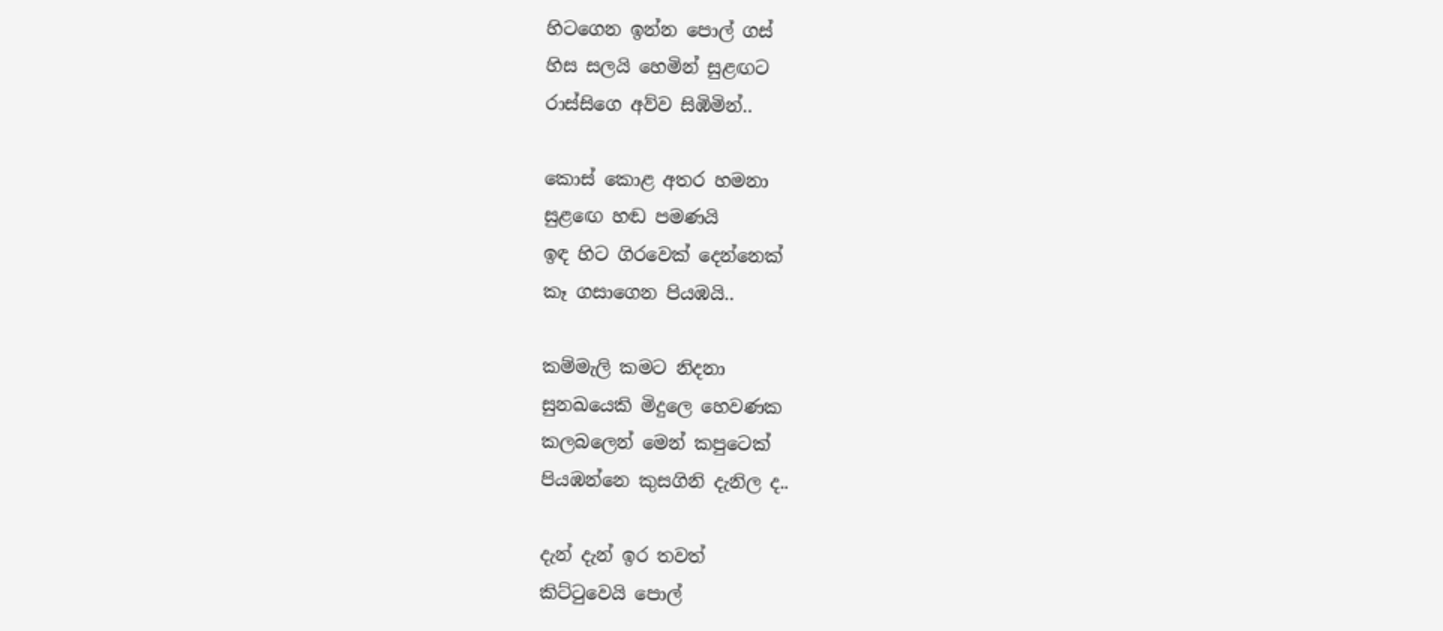හිටගෙන ඉන්න පොල් ගස්
හිස සලයි හෙමින් සුළඟට
රාස්සිගෙ අව්ව සිඹිමින්..

කොස් කොළ අතර හමනා
සුළඟෙ හඬ පමණයි
ඉඳ හිට ගිරවෙක් දෙන්නෙක්
කෑ ගසාගෙන පියඹයි..

කම්මැලි කමට නිදනා
සුනඛයෙකි මිදුලෙ හෙවණක
කලබලෙන් මෙන් කපුටෙක්
පියඹන්නෙ කුසගිනි දැනිල ද..

දැන් දැන් ඉර තවත්
කිට්ටුවෙයි පොල්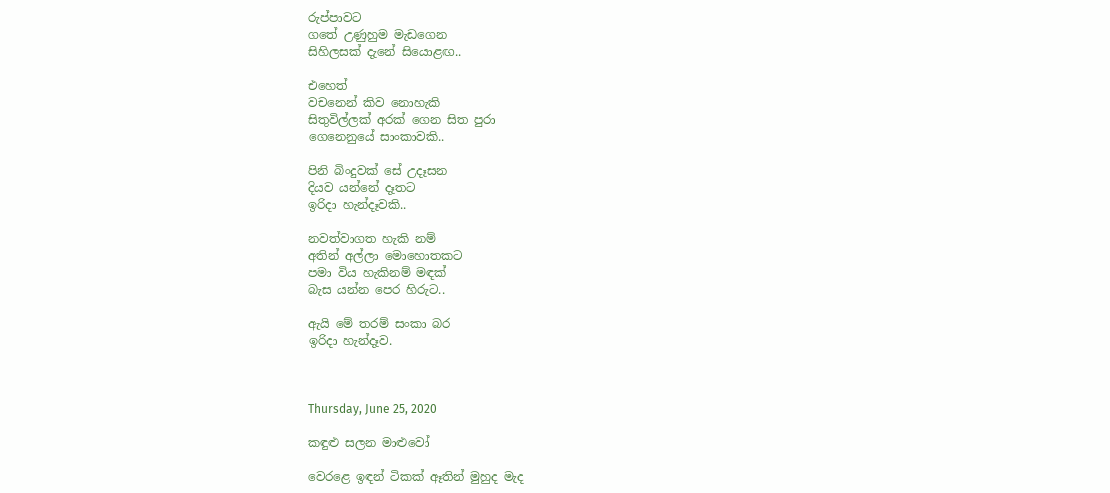රුප්පාවට
ගතේ උණුහුම මැඩගෙන
සිහිලසක් දැනේ සියොළඟ..

එහෙත්
වචනෙන් කිව නොහැකි
සිතුවිල්ලක් අරක් ගෙන සිත පුරා
ගෙනෙනුයේ සාංකාවකි..

පිනි බිංදුවක් සේ උදෑසන
දියව යන්නේ දෑතට
ඉරිදා හැන්දෑවකි..

නවත්වාගත හැකි නම්
අතින් අල්ලා මොහොතකට
පමා විය හැකිනම් මඳක්
බැස යන්න පෙර හිරුට..

ඇයි මේ තරම් සංකා බර
ඉරිදා හැන්දෑව.



Thursday, June 25, 2020

කඳුළු සලන මාළුවෝ

වෙරළෙ ඉඳන් ටිකක් ඈතින් මුහුද මැද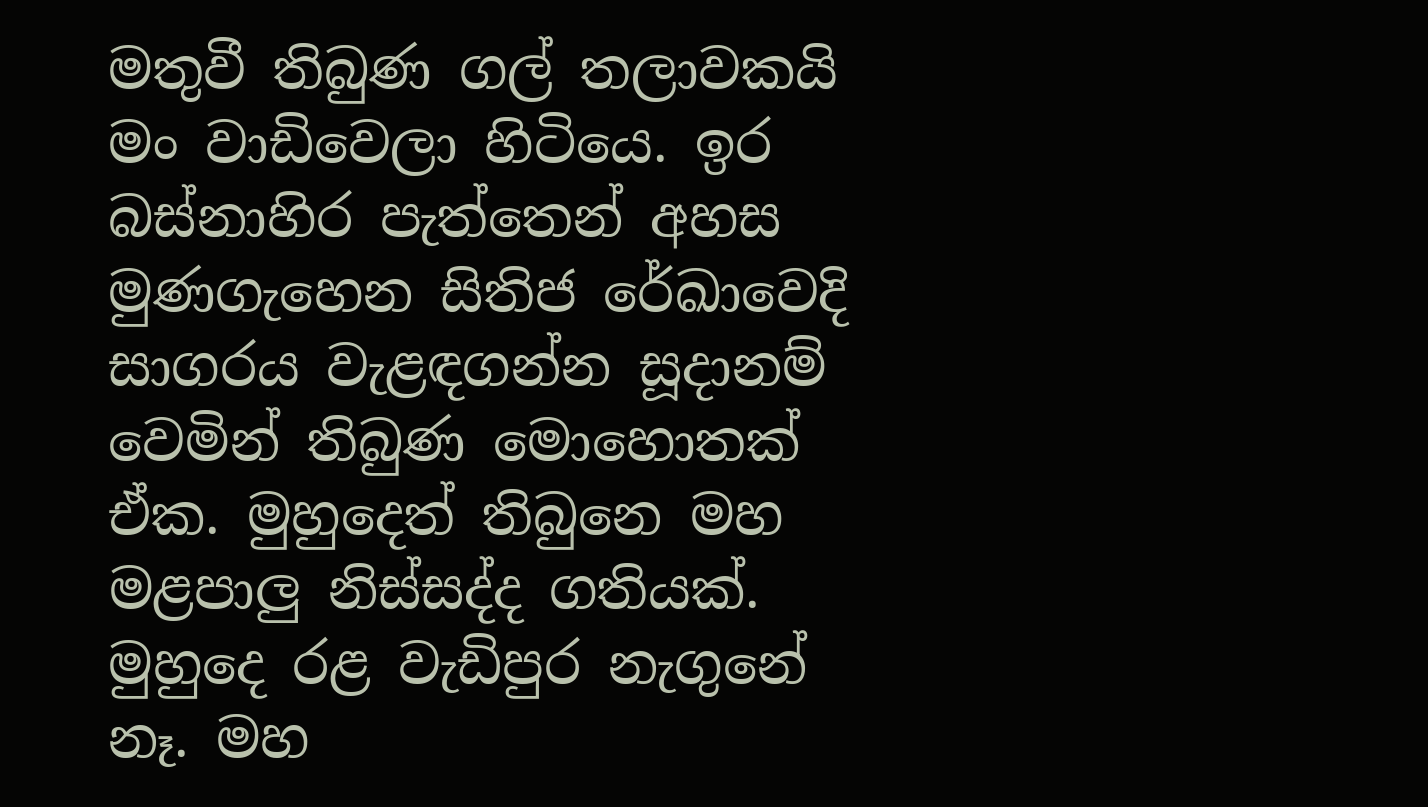මතුවී තිබුණ ගල් තලාවකයි මං වාඩිවෙලා හිටියෙ. ඉර බස්නාහිර පැත්තෙන් අහස මුණගැහෙන සිතිජ රේඛාවෙදි සාගරය වැළඳගන්න සූදානම් වෙමින් තිබුණ මොහොතක් ඒක. මුහුදෙත් තිබුනෙ මහ මළපාලු නිස්සද්ද ගතියක්. මුහුදෙ රළ වැඩිපුර නැගුනේ නෑ. මහ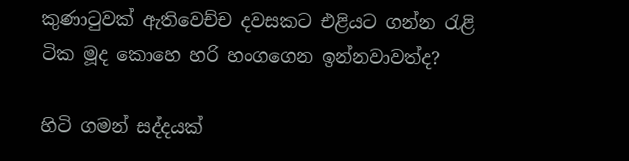කුණාටුවක් ඇතිවෙච්ච දවසකට එළියට ගන්න රැළි ටික මූද කොහෙ හරි හංගගෙන ඉන්නවාවත්ද?

හිටි ගමන් සද්දයක්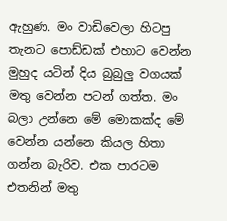ඇහුණ. මං වාඩිවෙලා හිටපු තැනට පොඩ්ඩක් එහාට වෙන්න මුහුද යටින් දිය බුබුලු වගයක් මතු වෙන්න පටන් ගත්ත. මං බලා උන්නෙ මේ මොකක්ද මේ වෙන්න යන්නෙ කියල හිතා ගන්න බැරිව. එක පාරටම එතනින් මතු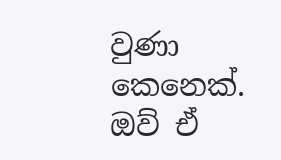වුණා කෙනෙක්. ඔව් ඒ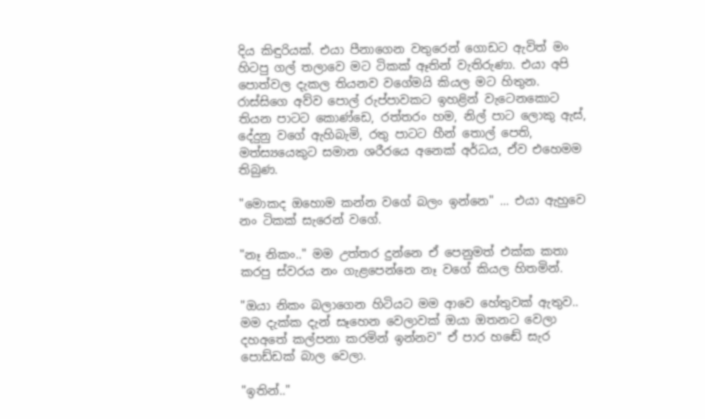දිය කිඳුරියක්. එයා පීනාගෙන වතුරෙන් ගොඩට ඇවිත් මං හිටපු ගල් තලාවෙ මට ටිකක් ඈතින් වැතිරුණා. එයා අපි පොත්වල දැකල තියනව වගේමයි කියල මට හිතුන. රාස්සිගෙ අව්ව පොල් රුප්පාවකට ඉහළින් වැටෙනකොට තියන පාටට කොණ්ඩෙ, රත්තරං හම, නිල් පාට ලොකු ඇස්, දේදුනු වගේ ඇහිබැමි, රතු පාටට හීන් තොල් පෙති, මත්ස්‍යයෙකුට සමාන ශරීරයෙ අනෙක් අර්ධය, ඒව එහෙමම තිබුණ.

"මොකද ඔහොම කන්න වගේ බලං ඉන්නෙ" ... එයා ඇහුවෙ නං ටිකක් සැරෙන් වගේ.

"නෑ නිකං.." මම උත්තර දුන්නෙ ඒ පෙනුමත් එක්ක කතා කරපු ස්වරය නං ගැළපෙන්නෙ නෑ වගේ කියල හිතමින්.

"ඔයා නිකං බලාගෙන හිටියට මම ආවෙ හේතුවක් ඇතුව.. මම දැක්ක දැන් සෑහෙන වෙලාවක් ඔයා ඔතනට වෙලා දහඅතේ කල්පනා කරමින් ඉන්නව" ඒ පාර හඬේ සැර පොඩ්ඩක් බාල වෙලා.

"ඉතින්.."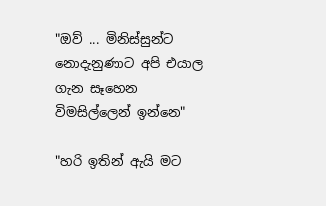"ඔව් ... මිනිස්සුන්ට නොදැනුණාට අපි එයාල ගැන සෑහෙන විමසිල්ලෙන් ඉන්නෙ"

"හරි ඉතින් ඇයි මට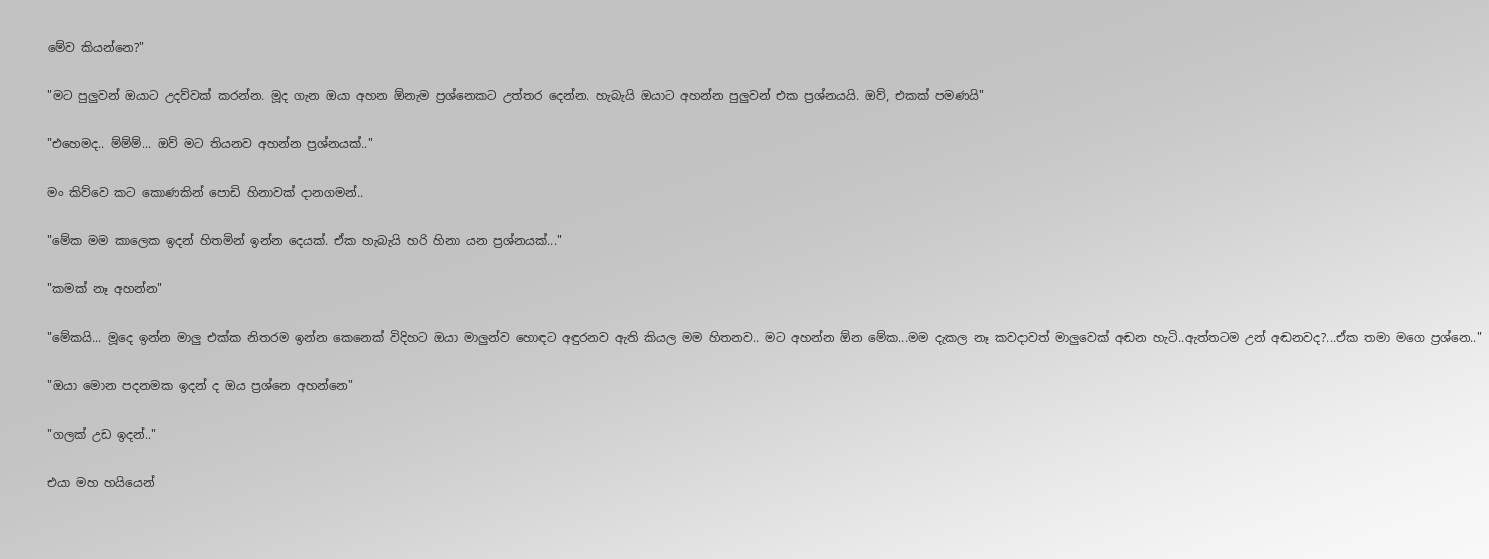මේව කියන්නෙ?"

"මට පුලුවන් ඔයාට උදව්වක් කරන්න. මූද ගැන ඔයා අහන ඕනැම ප්‍රශ්නෙකට උත්තර දෙන්න. හැබැයි ඔයාට අහන්න පුලුවන් එක ප්‍රශ්නයයි. ඔව්, එකක් පමණයි"

"එහෙමද.. ම්ම්ම්... ඔව් මට තියනව අහන්න ප්‍රශ්නයක්.."

මං කිව්වෙ කට කොණකින් පොඩි හිනාවක් දානගමන්..

"මේක මම කාලෙක ඉදන් හිතමින් ඉන්න දෙයක්. ඒක හැබැයි හරි හිනා යන ප්‍රශ්නයක්..."

"කමක් නෑ අහන්න"

"මේකයි... මූදෙ ඉන්න මාලු එක්ක නිතරම ඉන්න කෙනෙක් විදිහට ඔයා මාලුන්ව හොඳට අඳුරනව ඇති කියල මම හිතනව.. මට අහන්න ඕන මේක...මම දැකල නෑ කවදාවත් මාලුවෙක් අඬන හැටි..ඇත්තටම උන් අඬනවද?...ඒක තමා මගෙ ප්‍රශ්නෙ.."

"ඔයා මොන පදනමක ඉදන් ද ඔය ප්‍රශ්නෙ අහන්නෙ‍"

"ගලක් උඩ ඉදන්.."

එයා මහ හයියෙන්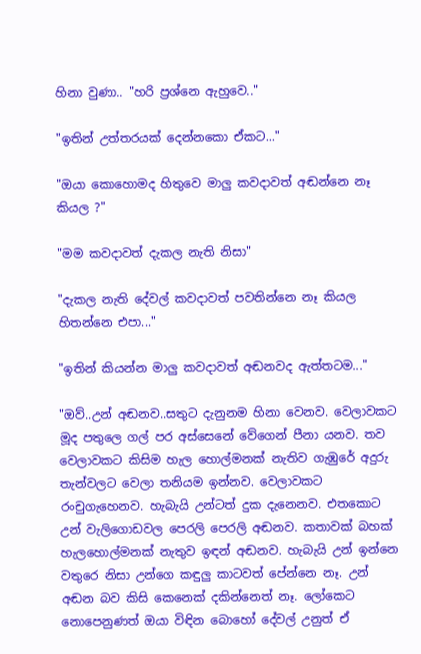හිනා වුණා.. "හරි ප්‍රශ්නෙ ඇහුවෙ.."

"ඉතින් උත්තරයක් දෙන්නකො ඒකට..."

"ඔයා කොහොමද හිතුවෙ මාලු කවදාවත් අඬන්නෙ නෑ කියල ?"

"මම කවදාවත් දැකල නැති නිසා"

"දැකල නැති දේවල් කවදාවත් පවතින්නෙ නෑ කියල හිතන්නෙ එපා..."

"ඉතින් කියන්න මාලු කවදාවත් අඬනවද ඇත්තටම..."

"ඔව්..උන් අඬනව..සතුට දැනුනම හිනා වෙනව. වෙලාවකට මූද පතුලෙ ගල් පර අස්සෙනේ වේගෙන් පීනා යනව. තව වෙලාවකට කිසිම හැල හොල්මනක් නැතිව ගැඹුරේ අදුරු තැන්වලට වෙලා තනියම ඉන්නව. වෙලාවකට රංචුගැහෙනව. හැබැයි උන්ටත් දුක දැනෙනව. එතකොට උන් වැලිගොඩවල පෙරලි පෙරලි අඬනව. කතාවක් බහක් හැලහොල්මනක් නැතුව ඉඳන් අඬනව. හැබැයි උන් ඉන්නෙ වතුරෙ නිසා උන්ගෙ කඳුලු කාටවත් පේන්නෙ නෑ. උන් අඬන බව කිසි කෙනෙක් දකින්නෙත් නෑ. ලෝකෙට නොපෙනුණත් ඔයා විඳින බොහෝ දේවල් උනුත් ඒ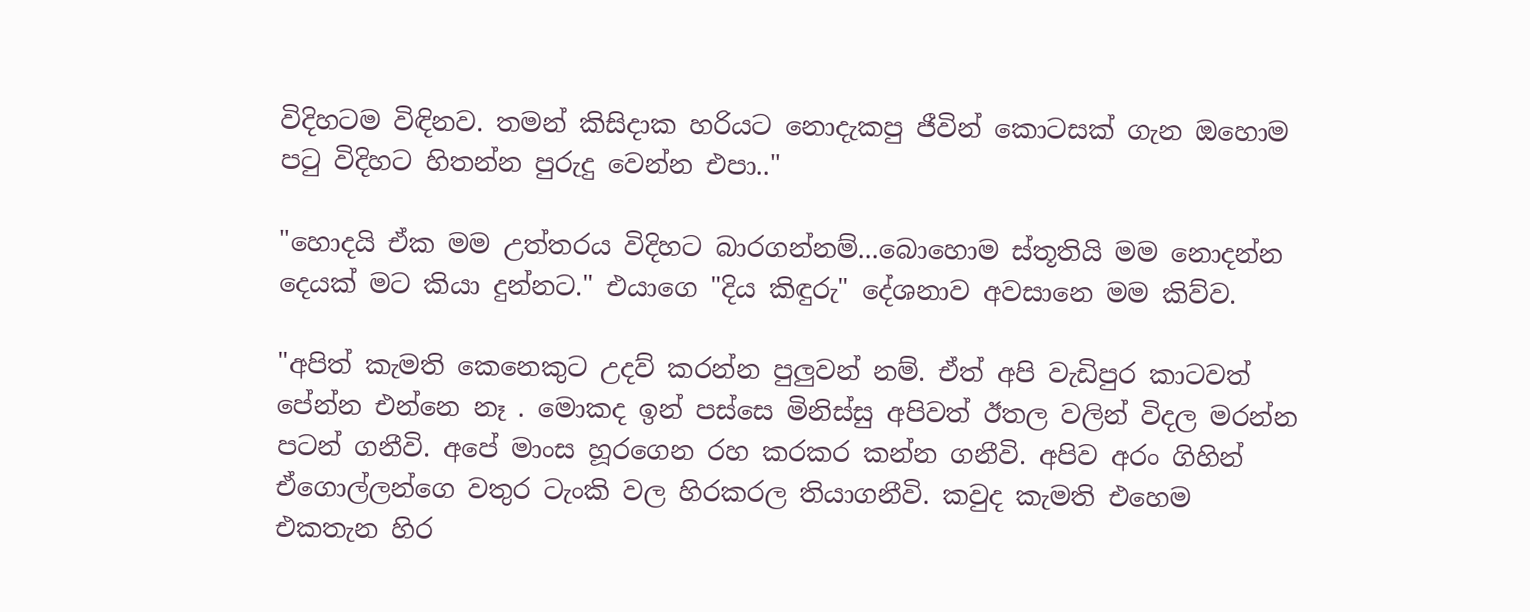විදිහටම විඳිනව. තමන් කිසිදාක හරියට නොදැකපු ජීවින් කොටසක් ගැන ඔහොම පටු විදිහට හිතන්න පුරුදු වෙන්න එපා.."

"හොදයි ඒක මම උත්තරය විදිහට බාරගන්නම්...බොහොම ස්තූතියි මම නොදන්න දෙයක් මට කියා දුන්නට." එයාගෙ "දිය කිඳුරු" දේශනාව අවසානෙ මම කිව්ව.

"අපිත් කැමති කෙනෙකුට උදව් කරන්න පුලුවන් නම්. ඒත් අපි වැඩිපුර කාටවත් පේන්න එන්නෙ නෑ . මොකද ඉන් පස්සෙ මිනිස්සු අපිවත් ඊතල වලින් විදල මරන්න පටන් ගනීවි. අපේ මාංස හූරගෙන රහ කරකර කන්න ගනීවි. අපිව අරං ගිහින් ඒගොල්ලන්ගෙ වතුර ටැංකි වල හිරකරල තියාගනීවි. කවුද කැමති එහෙම එකතැන හිර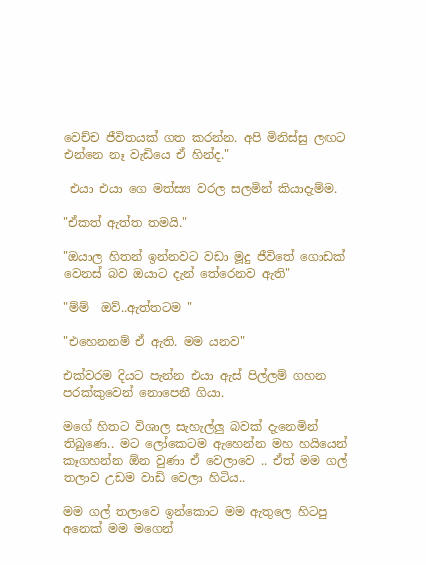වෙච්ච ජීවිතයක් ගත කරන්න. අපි මිනිස්සු ලඟට එන්නෙ නෑ වැඩියෙ ඒ හින්ද."

 එයා එයා ගෙ මත්ස්‍ය වරල සලමින් කියාදැම්ම.

"ඒකත් ඇත්ත තමයි."

"ඔයාල හිතන් ඉන්නවට වඩා මූදු ජීවිතේ ගොඩක් වෙනස් බව ඔයාට දැන් තේරෙනව ඇති"

"ම්ම්  ඔව්..ඇත්තටම "

"එහෙනනම් ඒ ඇති. මම යනව‍"

එක්වරම දියට පැන්න එයා ඇස් පිල්ලම් ගහන පරක්කුවෙන් නොපෙනී ගියා.

මගේ හිතට විශාල සැහැල්ලු බවක් දැනෙමින් තිබුණෙ.. මට ලෝකෙටම ඇහෙන්න මහ හයියෙන් කෑගහන්න ඕන වුණා ඒ වෙලාවෙ .. ඒත් මම ගල් තලාව උඩම වාඩි වෙලා හිටිය..

මම ගල් තලාවෙ ඉන්කොට මම ඇතුලෙ හිටපු අනෙක් මම මගෙන්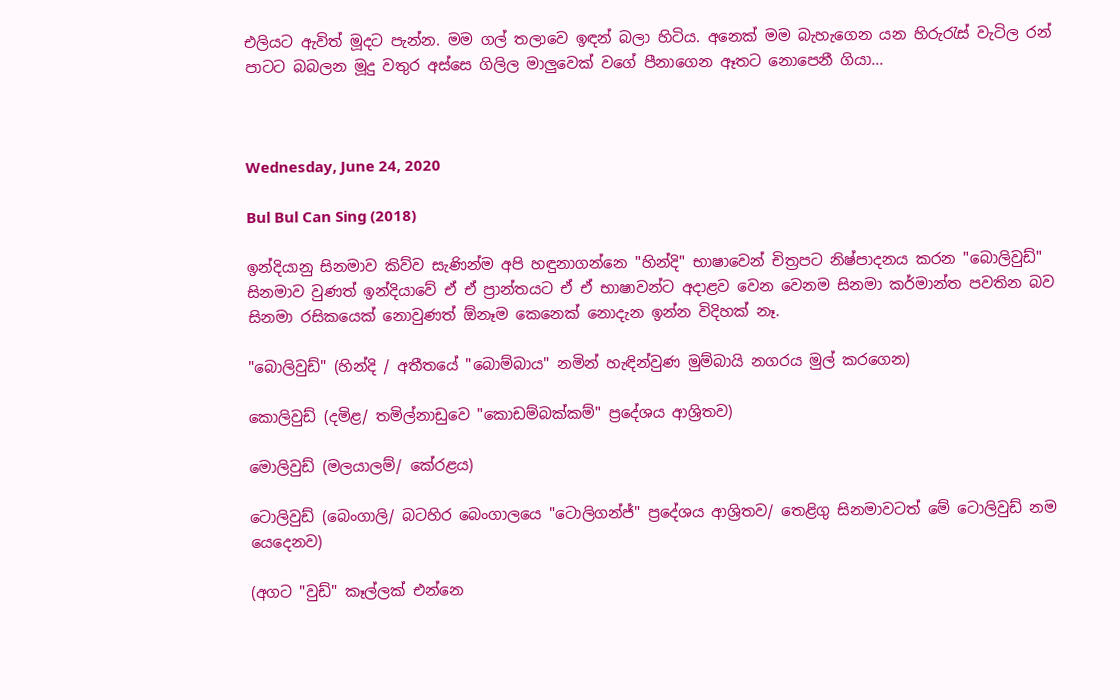එලියට ඇවිත් මූදට පැන්න. මම ගල් තලාවෙ ඉඳන් බලා හිටිය. අනෙක් මම බැහැගෙන යන හිරුරැස් වැටිල රන් පාටට බබලන මූදු වතුර අස්සෙ ගිලිල මාලුවෙක් වගේ පීනාගෙන ඈතට නොපෙනී ගියා...



Wednesday, June 24, 2020

Bul Bul Can Sing (2018)

ඉන්දියානු සිනමාව කිව්ව සැණින්ම අපි හඳුනාගන්නෙ "හින්දි" භාෂාවෙන් චිත්‍රපට නිෂ්පාදනය කරන "බොලිවුඩ්" සිනමාව වුණත් ඉන්දියාවේ ඒ ඒ ප්‍රාන්තයට ඒ ඒ භාෂාවන්‍ට අදාළව වෙන වෙනම සිනමා කර්මාන්ත පවතින බව සිනමා රසිකයෙක් නොවුණත් ඕනෑම කෙනෙක් නොදැන ඉන්න විදිහක් නෑ.

"බොලිවුඩ්" (හින්දි / අතීතයේ "බොම්බාය" නමින් හැඳින්වුණ මුම්බායි නගරය මුල් කරගෙන)

කොලිවුඩ් (දමිළ/ තමිල්නාඩුවෙ "කොඩම්බක්කම්" ප්‍රදේශය ආශ්‍රිතව)

මොලිවුඩ් (මලයාලම්/ කේරළය)

ටොලිවුඩ් (බෙංගාලි/ බටහිර බෙංගාලයෙ "ටොලිගන්ජ්" ප්‍රදේශය ආශ්‍රිතව/ තෙළිගු සිනමාවටත් මේ ටොලිවුඩ් නම යෙදෙනව)

(අගට "වුඩ්" කෑල්ලක් එන්නෙ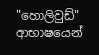"හොලිවුඩ්" ආභාෂයෙන්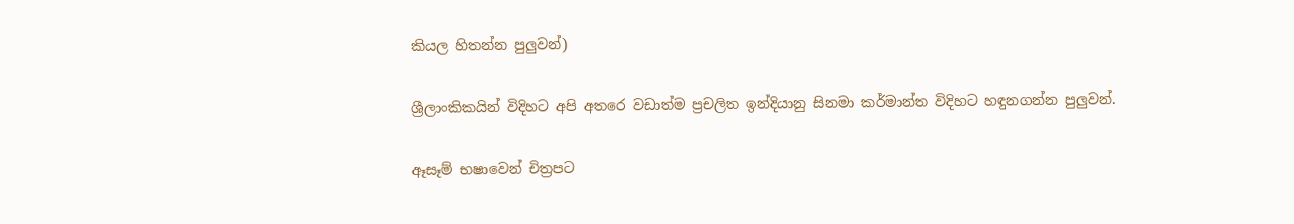කියල හිතන්න පුලුවන්)

ශ්‍රීලාංකිකයින් විදිහට අපි අතරෙ වඩාත්ම ප්‍රචලිත ඉන්දියානු සිනමා කර්මාන්ත විදිහට හඳුනගන්න පුලුවන්.

ඈසෑම් භෂාවෙන් චිත්‍රපට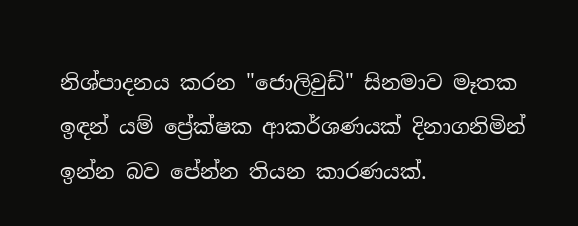නිශ්පාදනය කරන "ජොලිවුඩ්" සිනමාව මෑතක ඉඳන් යම් ප්‍රේක්ෂක ආකර්ශණයක් දිනාගනිමින් ඉන්න බව පේන්න තියන කාරණයක්.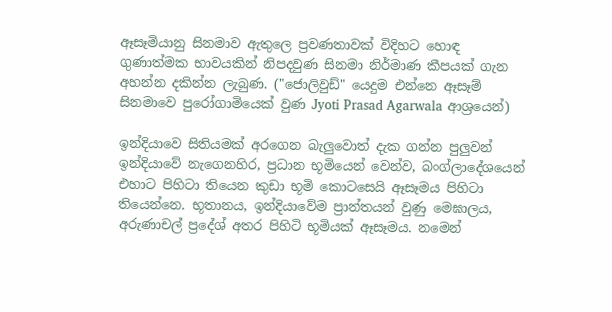ඈසෑමියානු සිනමාව ඇතුලෙ ප්‍රවණතාවක් විදිහට හොඳ ගුණාත්මක භාවයකින් නිපදවුණ සිනමා නිර්මාණ කීපයක් ගැන අහන්න දකින්න ලැබුණ. ("ජොලිවුඩ්" යෙදුම එන්නෙ ඈසෑම් සිනමාවෙ පුරෝගාමියෙක් වුණ Jyoti Prasad Agarwala ආශ්‍රයෙන්)

ඉන්දියාවෙ සිතියමක් අරගෙන බැලුවොත් දැක ගන්න පුලුවන් ඉන්දියාවේ නැගෙනහිර, ප්‍රධාන භූමියෙන් වෙන්ව, බංග්ලාදේශයෙන් එහාට පිහිටා තියෙන කුඩා භූමි කොටසෙයි ඈසෑමය පිහිටා තියෙන්නෙ. භූතානය, ඉන්දියාවේම ප්‍රාන්තයන් වුණු මෙඝාලය, අරුණාචල් ප්‍රදේශ් අතර පිහිටි භූමියක් ඈසෑමය. නමෙන්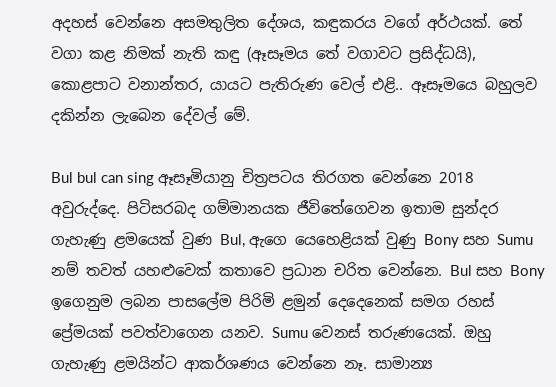අදහස් වෙන්නෙ අසමතුලිත දේශය, කඳුකරය වගේ අර්ථයක්. තේ වගා කළ නිමක් නැති කඳු (ඈසෑමය තේ වගාවට ප්‍රසිද්ධයි), කොළපාට වනාන්තර, යායට පැතිරුණ වෙල් එළි.. ඈසෑමයෙ බහුලව දකින්න ලැබෙන දේවල් මේ.

Bul bul can sing ඈසෑමියානු චිත්‍රපටය තිරගත වෙන්නෙ 2018 අවුරුද්දෙ. පිටිසරබද ගම්මානයක ජීවිතේගෙවන ඉතාම සුන්දර ගැහැණු ළමයෙක් වුණ Bul, ඇගෙ යෙහෙළියක් වුණු Bony සහ Sumu නම් තවත් යහළුවෙක් කතාවෙ ප්‍රධාන චරිත වෙන්නෙ. Bul සහ Bony ඉගෙනුම ලබන පාසලේම පිරිමි ළමුන් දෙදෙනෙක් සමග රහස් ප්‍රේමයක් පවත්වාගෙන යනව. Sumu වෙනස් තරුණයෙක්. ඔහු ගැහැණු ළමයින්ට ආකර්ශණය වෙන්නෙ නෑ. සාමාන්‍ය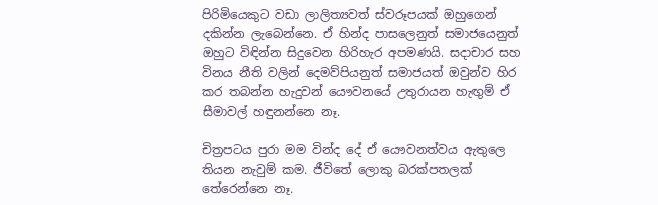පිරිමියෙකුට වඩා ලාලිත්‍යවත් ස්වරූපයක් ඔහුගෙන් දකින්න ලැබෙන්නෙ. ඒ හින්ද පාසලෙනුත් සමාජයෙනුත් ඔහුට විඳින්න සිදුවෙන හිරිහැර අපමණයි. සදාචාර සහ විනය නීති වලින් දෙමව්පියනුත් සමාජයත් ඔවුන්ව හිර කර තබන්න හැදුවන් යෞවනයේ උතුරායන හැඟුම් ඒ සීමාවල් හඳුනන්නෙ නෑ.

චිත්‍රපටය පුරා මම වින්ද දේ ඒ යෞවනත්වය ඇතුලෙ තියන නැවුම් කම. ජීවිතේ ලොකු බරක්පතලක් තේරෙන්නෙ නෑ.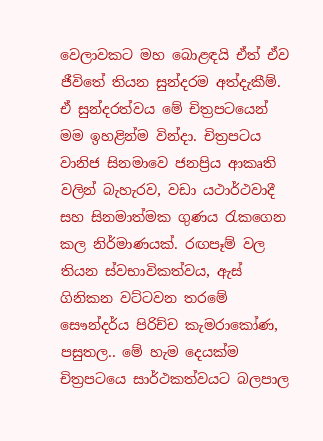වෙලාවකට මහ බොළඳයි ඒත් ඒව ජීවිතේ තියන සුන්දරම අත්දැකීම්. ඒ සුන්දරත්වය මේ චිත්‍රපටයෙන් මම ඉහළින්ම වින්දා. චිත්‍රපටය වානිජ සිනමාවෙ ජනප්‍රිය ආකෘති වලින් බැහැරව, වඩා යථාර්ථවාදී සහ සිනමාත්මක ගුණය රැකගෙන කල නිර්මාණයක්. රඟපෑම් වල තියන ස්වභාවිකත්වය, ඇස් ගිනිකන වට්ටවන තරමේ සෞන්දර්ය පිරිච්ච කැමරාකෝණ, පසුතල.. මේ හැම දෙයක්ම චිත්‍රපටයෙ සාර්ථකත්වයට බලපාල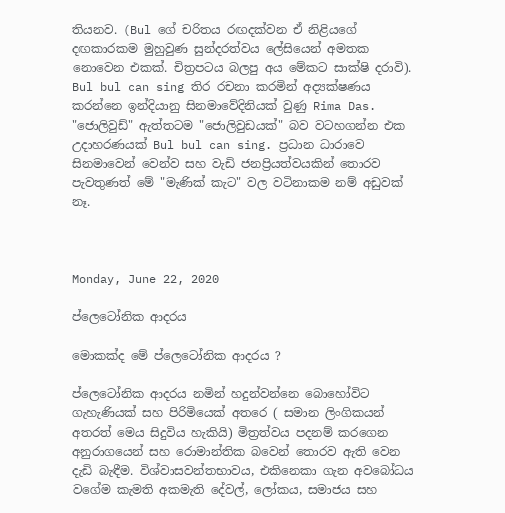තියනව. (Bul ගේ චරිතය රඟදක්වන ඒ නිළියගේ දඟකාරකම මුහුවුණ සුන්දරත්වය ලේසියෙන් අමතක නොවෙන එකක්. චිත්‍රපටය බලපු අය මේකට සාක්ෂි දරාවි). Bul bul can sing තිර රචනා කරමින් අද්‍යක්ෂණය කරන්නෙ ඉන්දියානු සිනමාවේදිනියක් වුණු Rima Das. "ජොලිවුඩ්" ඇත්තටම "ජොලිවුඩයක්" බව වටහගන්න එක උදාහරණයක් Bul bul can sing. ප්‍රධාන ධාරාවෙ සිනමාවෙන් වෙන්ව සහ වැඩි ජනප්‍රියත්වයකින් තොරව පැවතුණත් මේ "මැණික් කැට" වල වටිනාකම නම් අඩුවක් නෑ.



Monday, June 22, 2020

ප්ලෙටෝනික ආදරය

මොකක්ද මේ ප්ලෙටෝනික ආදරය ?

ප්ලෙටෝනික ආදරය නමින් හදුන්වන්නෙ බොහෝවිට ගැහැණියක් සහ පිරිමියෙක් අතරෙ ( සමාන ලිංගිකයන් අතරත් මෙය සිදුවිය හැකියි) මිත්‍රත්වය පදනම් කරගෙන අනුරාගයෙන් සහ රොමාන්තික බවෙන් තොරව ඇති වෙන දැඩි බැඳීම. විශ්වාසවන්තභාවය, එකිනෙකා ගැන අවබෝධය වගේම කැමති අකමැති දේවල්, ලෝකය, සමාජය සහ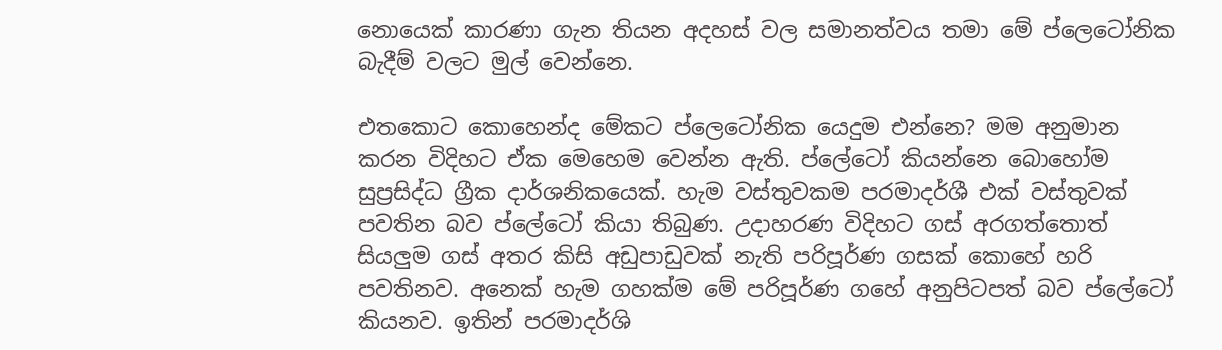නොයෙක් කාරණා ගැන තියන අදහස් වල සමානත්වය තමා මේ ප්ලෙටෝනික බැදීම් වලට මුල් වෙන්නෙ.

එතකොට කොහෙන්ද මේකට ප්ලෙටෝනික යෙදුම එන්නෙ? මම අනුමාන කරන විදිහට ඒක මෙහෙම වෙන්න ඇති. ප්ලේටෝ කියන්නෙ බොහෝම සුප්‍රසිද්ධ ග්‍රීක දාර්ශනිකයෙක්. හැම වස්තුවකම පරමාදර්ශී එක් වස්තුවක් පවතින බව ප්ලේටෝ කියා තිබුණ. උදාහරණ විදිහට ගස් අරගත්තොත් සියලුම ගස් අතර කිසි අඩුපාඩුවක් නැති පරිපූර්ණ ගසක් කොහේ හරි පවතිනව. අනෙක් හැම ගහක්ම මේ පරිපූර්ණ ගහේ අනුපිටපත් බව ප්ලේටෝ කියනව. ඉතින් පරමාදර්ශි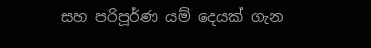සහ පරිපූර්ණ යම් දෙයක් ගැන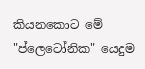කියනකොට මේ "ප්ලෙටෝනික" යෙදුම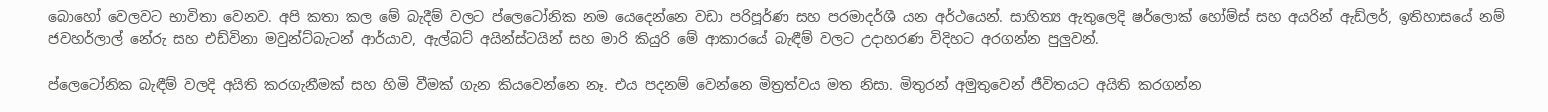බොහෝ වෙලවට භාවිතා වෙනව. අපි කතා කල මේ බැදීම් වලට ප්ලෙටෝනික නම යෙදෙන්නෙ වඩා පරිපූර්ණ සහ පරමාදර්ශී යන අර්ථයෙන්. සාහිත්‍ය ඇතුලෙදි ෂර්ලොක් හෝම්ස් සහ අයරින් ඇඩ්ලර්, ඉතිහාසයේ නම් ජවහර්ලාල් නේරු සහ එඩ්විනා මවුන්ට්බැටන් ආර්යාව, ඇල්බට් අයින්ස්ටයින් සහ මාරි කියුරි මේ ආකාරයේ බැඳීම් වලට උදාහරණ විදිහට අරගන්න පුලුවන්.

ප්ලෙටෝනික බැඳීම් වලදි අයිති කරගැනීමක් සහ හිමි වීමක් ගැන කියවෙන්නෙ නෑ. එය පදනම් වෙන්නෙ මිත්‍රත්වය මත නිසා. මිතුරන් අමුතුවෙන් ජීවිතයට අයිති කරගන්න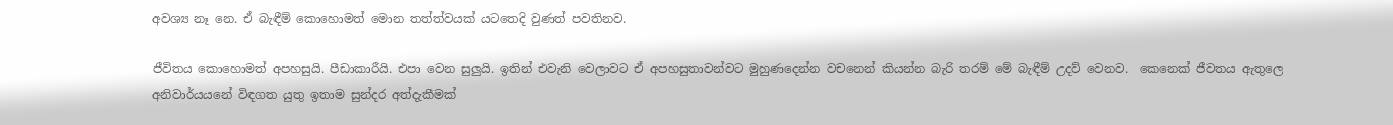අවශ්‍ය නෑ නෙ. ඒ බැඳීම් කොහොමත් මොන තත්ත්වයක් යටතෙදි වුණත් පවතිනව.

ජීවිතය කොහොමත් අපහසුයි. පීඩාකාරීයි. එපා වෙන සුලුයි. ඉතින් එවැනි වෙලාවට ඒ අපහසුතාවන්වට මුහුණදෙන්න වචනෙන් කියන්න බැරි තරම් මේ බැඳීම් උදව් වෙනව.  කෙනෙක් ජීවතය ඇතුලෙ අනිවාර්යයනේ විඳගත යුතු ඉතාම සුන්දර අත්දැකීමක්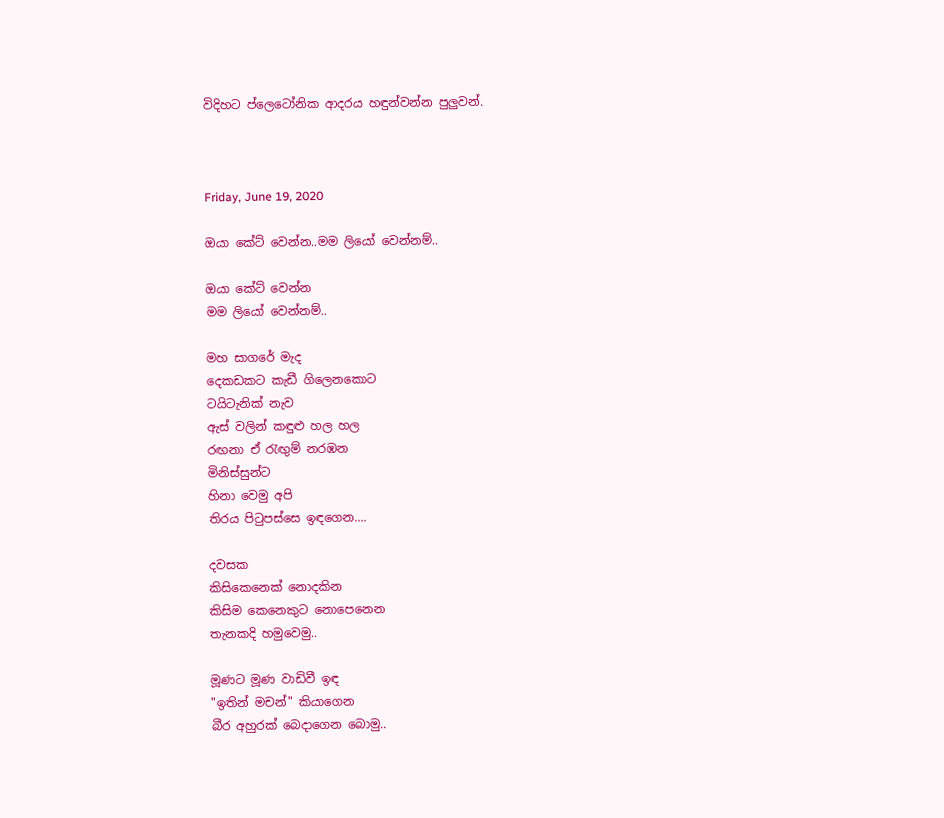විදිහට ප්ලෙටෝනික ආදරය හඳුන්වන්න පුලුවන්.



Friday, June 19, 2020

ඔයා කේට් වෙන්න..මම ලියෝ වෙන්නම්..

ඔයා කේට් වෙන්න
මම ලියෝ වෙන්නම්..

මහ සාගරේ මැද
දෙකඩකට කැඩී ගිලෙනකොට
ටයිටැනික් නැව
ඇස් වලින් කඳුළු හල හල
රඟනා ඒ රැඟුම් නරඹන
මිනිස්සුන්ට
හිනා වෙමු අපි
තිරය පිටුපස්සෙ ඉඳගෙන....

දවසක
කිසිකෙනෙක් නොදකින
කිසිම කෙනෙකුට නොපෙනෙන
තැනකදි හමුවෙමු..

මූණට මූණ වාඩිවී ඉඳ
"ඉතින් මචන්" කියාගෙන
බීර අහුරක් බෙදාගෙන බොමු..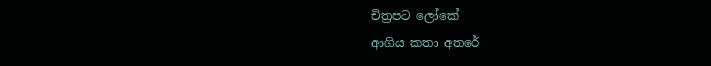චිත්‍රපට ලෝකේ
ආගිය කතා අතරේ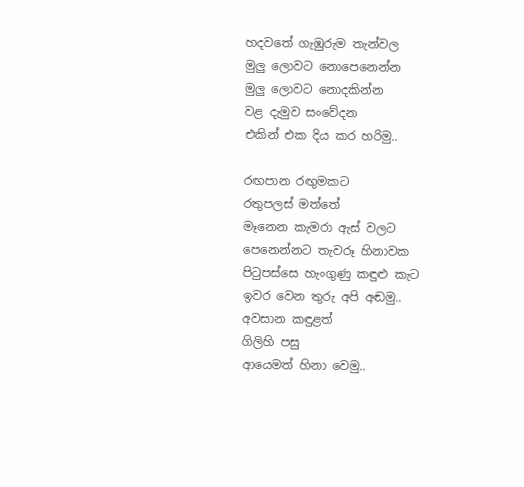හදවතේ ගැඹුරුම තැන්වල
මුලු ලොවට නොපෙනෙන්න
මුලු ලොවට නොදකින්න
වළ දැමුව සංවේදන
එකින් එක දිය කර හරිමු..

රඟපාන රඟුමකට
රතුපලස් මත්තේ
මෑනෙන කැමරා ඇස් වලට
පෙනෙන්නට තැවරූ හිනාවක
පිටුපස්සෙ හැංගුණු කඳුළු කැට
ඉවර වෙන තුරු අපි අඬමු..
අවසාන කඳුළත්
ගිලිහි පසු
ආයෙමත් හිනා වෙමු..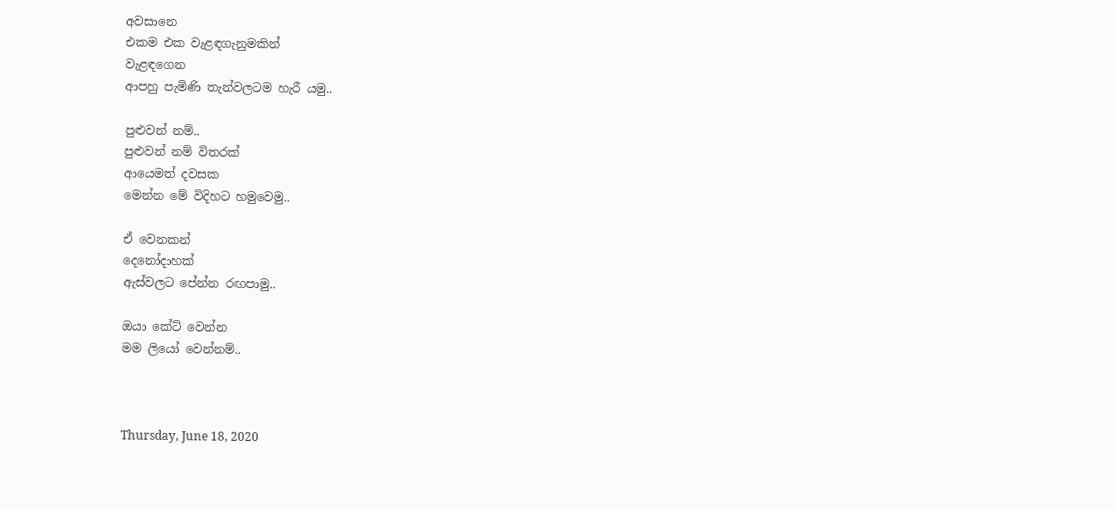අවසානෙ
එකම එක වැළඳගැනුමකින්
වැළඳගෙන
ආපහු පැමිණි තැන්වලටම හැරී යමු..

පුළුවන් නම්..
පුළුවන් නම් විතරක්
ආයෙමත් දවසක
මෙන්න මේ විදිහට හමුවෙමු..

ඒ වෙනකන්
දෙනෝදාහක්
ඇස්වලට පේන්න රඟපාමු..

ඔයා කේට් වෙන්න
මම ලියෝ වෙන්නම්..



Thursday, June 18, 2020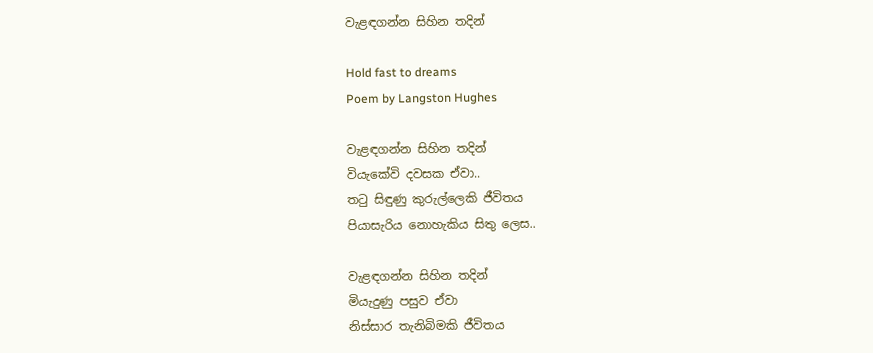වැළඳගන්න සිහින තදින්

Hold fast to dreams
Poem by Langston Hughes

වැළඳගන්න සිහින තදින්
වියැකේවි දවසක ඒවා..
තටු සිඳුණු කුරුල්ලෙකි ජීවිතය
පියාසැරිය නොහැකිය සිතු ලෙස..

වැළඳගන්න සිහින තදින්
මියැදුණු පසුව ඒවා
නිස්සාර තැනිබිමකි ජීවිතය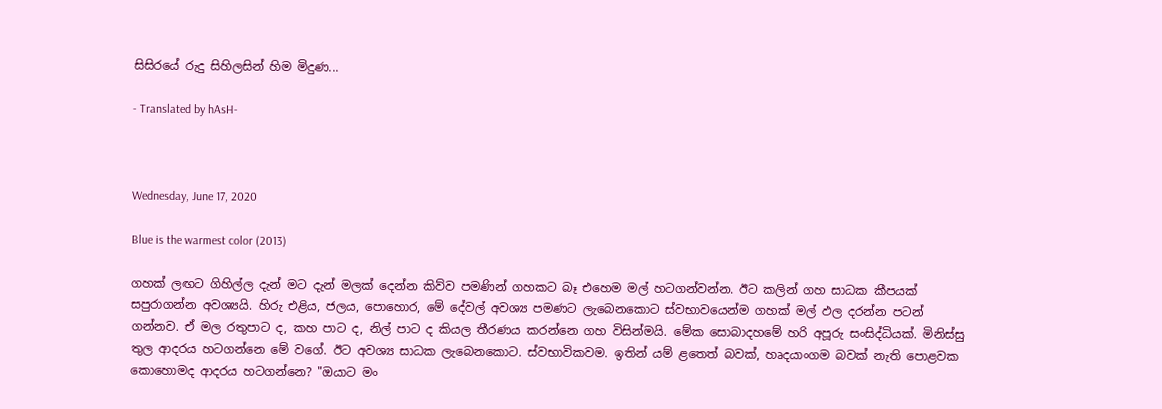සිසිරයේ රුදු සිහිලසින් හිම මිදුණ...

- Translated by hAsH-



Wednesday, June 17, 2020

Blue is the warmest color (2013)

ගහක් ලඟට ගිහිල්ල දැන් මට දැන් මලක් දෙන්න කිව්ව පමණින් ගහකට බෑ එහෙම මල් හටගන්වන්න. ඊට කලින් ගහ සාධක කීපයක් සපුරාගන්න අවශ්‍යයි. හිරු එළිය, ජලය, පොහොර, මේ දේවල් අවශ්‍ය පමණට ලැබෙනකොට ස්වභාවයෙන්ම ගහක් මල් ඵල දරන්න පටන් ගන්නව. ඒ මල රතුපාට ද, කහ පාට ද, නිල් පාට ද කියල තීරණය කරන්නෙ ගහ විසින්මයි. මේක සොබාදහමේ හරි අපූරු සංසිද්ධියක්. මිනිස්සු තුල ආදරය හටගන්නෙ මේ වගේ. ඊට අවශ්‍ය සාධක ලැබෙනකොට. ස්වභාවිකවම. ඉතින් යම් ළතෙත් බවක්, හෘදයාංගම බවක් නැති පොළවක කොහොමද ආදරය හටගන්නෙ? "ඔයාට මං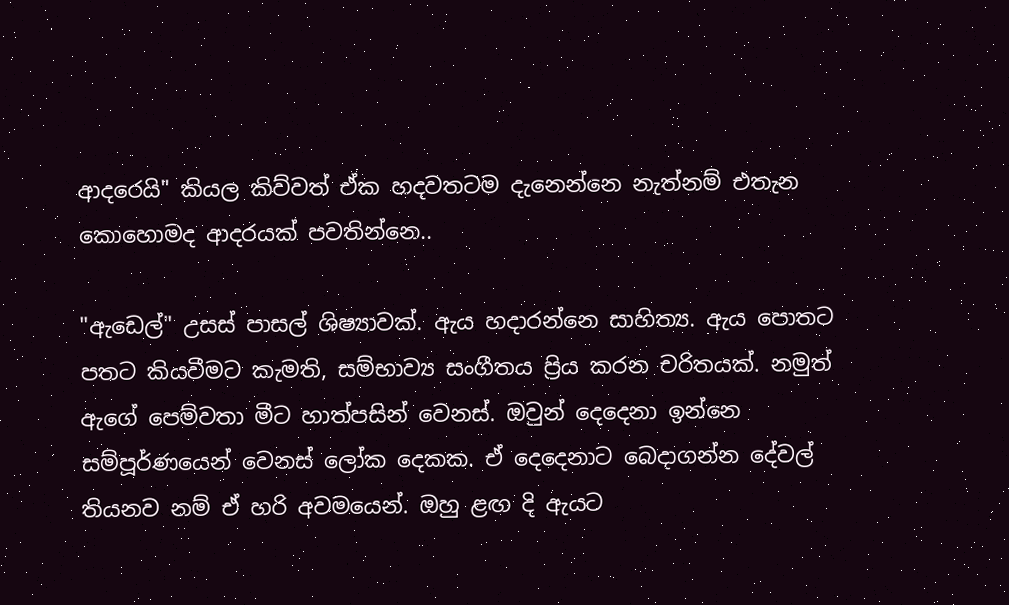ආදරෙයි" කියල කිව්වත් ඒක හදවතටම දැනෙන්නෙ නැත්නම් එතැන කොහොමද ආදරයක් පවතින්නෙ..

"ඇඩෙල්" උසස් පාසල් ශිෂ්‍යාවක්. ඇය හදාරන්නෙ සාහිත්‍ය. ඇය පොතට පතට කියවීමට කැමති, සම්භාව්‍ය සංගීතය ප්‍රිය කරන චරිතයක්. නමුත් ඇගේ පෙම්වතා මීට හාත්පසින් වෙනස්. ඔවුන් දෙදෙනා ඉන්නෙ සම්පූර්ණයෙන් වෙනස් ලෝක දෙකක. ඒ දෙදෙනාට බෙදාගන්න දේවල් තියනව නම් ඒ හරි අවමයෙන්. ඔහු ළඟ දි ඇයට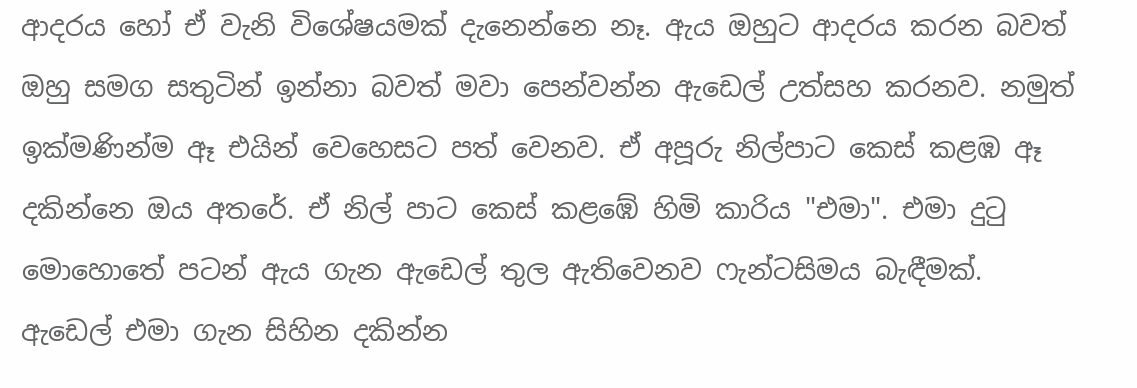ආදරය හෝ ඒ වැනි විශේෂයමක් දැනෙන්නෙ නෑ. ඇය ඔහුට ආදරය කරන බවත් ඔහු සමග සතුටින් ඉන්නා බවත් මවා පෙන්වන්න ඇඩෙල් උත්සහ කරනව. නමුත් ඉක්මණින්ම ඈ එයින් වෙහෙසට පත් වෙනව. ඒ අපූරු නිල්පාට කෙස් කළඹ ඈ දකින්නෙ ඔය අතරේ. ඒ නිල් පාට කෙස් කළඹේ හිමි කාරිය "එමා". එමා දුටු මොහොතේ පටන් ඇය ගැන ඇඩෙල් තුල ඇතිවෙනව ෆැන්ටසිමය බැඳීමක්. ඇඩෙල් එමා ගැන සිහින දකින්න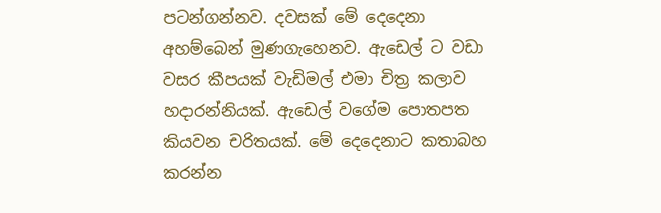පටන්ගන්නව. දවසක් මේ දෙදෙනා අහම්බෙන් මුණගැහෙනව. ඇඩෙල් ට වඩා වසර කීපයක් වැඩිමල් එමා චිත්‍ර කලාව හදාරන්නියක්. ඇඩෙල් වගේම පොතපත කියවන චරිතයක්. මේ දෙදෙනාට කතාබහ කරන්න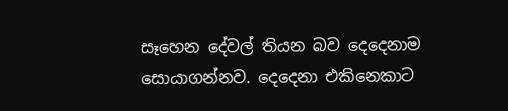සෑහෙන දේවල් තියන බව දෙදෙනාම සොයාගන්නව. දෙදෙනා එකිනෙකාට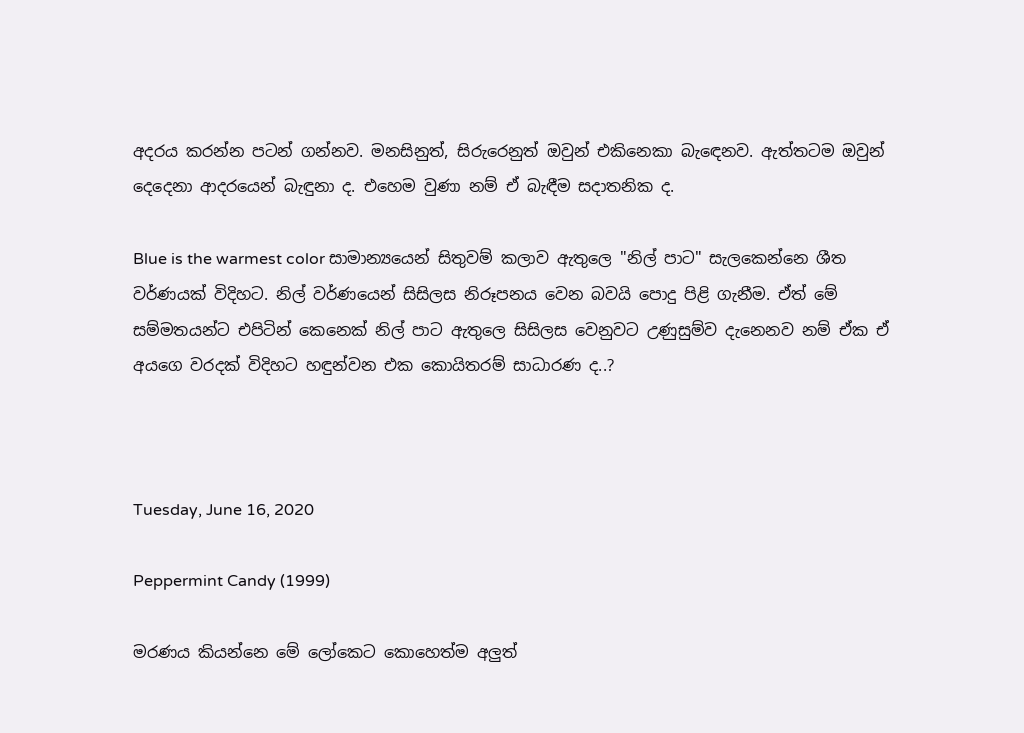අදරය කරන්න පටන් ගන්නව. මනසිනුත්, සිරුරෙනුත් ඔවුන් එකිනෙකා බැඳෙනව. ඇත්තටම ඔවුන් දෙදෙනා ආදරයෙන් බැඳුනා ද. එහෙම වුණා නම් ඒ බැඳීම සදාතනික ද.

Blue is the warmest color සාමාන්‍යයෙන් සිතුවම් කලාව ඇතුලෙ "නිල් පාට" සැලකෙන්නෙ ශීත වර්ණයක් විදිහට. නිල් වර්ණයෙන් සිසිලස නිරූපනය වෙන බවයි පොදු පිළි ගැනීම. ඒත් මේ සම්මතයන්ට එපිටින් කෙනෙක් නිල් පාට ඇතුලෙ සිසිලස වෙනුවට උණුසුම්ව දැනෙනව නම් ඒක ඒ අයගෙ වරදක් විදිහට හඳුන්වන එක කොයිතරම් සාධාරණ ද..?



Tuesday, June 16, 2020

Peppermint Candy (1999)

මරණය කියන්නෙ මේ ලෝකෙට කොහෙත්ම අලුත්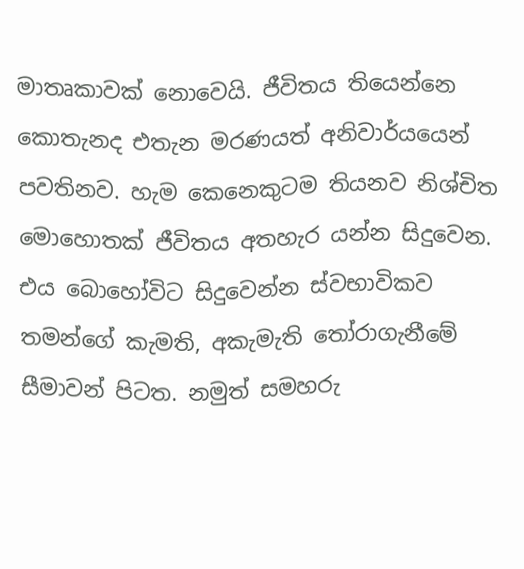මාතෘකාවක් නොවෙයි. ජීවිතය තියෙන්නෙ කොතැනද එතැන මරණයත් අනිවාර්යයෙන් පවතිනව. හැම කෙනෙකුටම තියනව නිශ්චිත මොහොතක් ජීවිතය අතහැර යන්න සිදුවෙන. එය බොහෝවිට සිදුවෙන්න ස්වභාවිකව තමන්ගේ කැමති, අකැමැති තෝරාගැනීමේ සීමාවන් පිටත. නමුත් සමහරු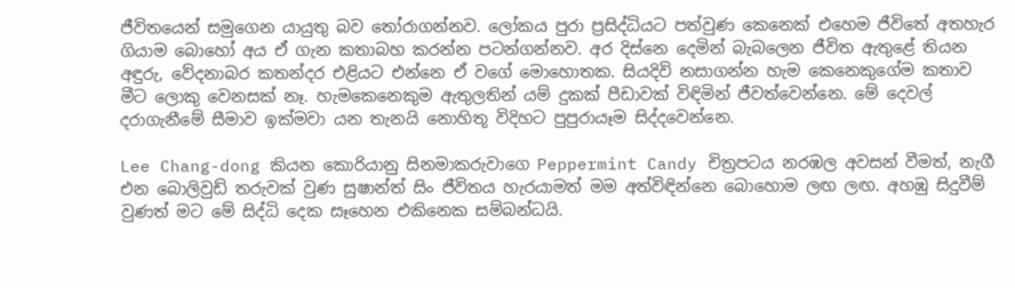ජීවිතයෙන් සමුගෙන යායුතු බව තෝරාගන්නව. ලෝකය පුරා ප්‍රසිද්ධියට පත්වුණ කෙනෙක් එහෙම ජීවිතේ අතහැර ගියාම බොහෝ අය ඒ ගැන කතාබහ කරන්න පටන්ගන්නව. අර දිස්නෙ දෙමින් බැබලෙන ජීවිත ඇතුළේ තියන අඳුරු, වේදනාබර කතන්දර එළියට එන්නෙ ඒ වගේ මොහොතක. සියදිවි නසාගන්න හැම කෙනෙකුගේම කතාව මීට ලොකු වෙනසක් නෑ. හැමකෙනෙකුම ඇතුලතින් යම් දුකක් පීඩාවක් විඳිමින් ජීවත්වෙන්නෙ. මේ දෙවල් දරාගැනීමේ සීමාව ඉක්මවා යන තැනයි නොහිතූ විදිහට පුපුරායෑම සිද්දවෙන්නෙ.

Lee Chang-dong කියන කොරියානු සිනමාකරුවාගෙ Peppermint Candy චිත්‍රපටය නරඹල අවසන් වීමත්, නැගී එන බොලිවුඩ් තරුවක් වුණ සුෂාන්ත් සිං ජීවිතය හැරයාමත් මම අත්විඳින්නෙ බොහොම ලඟ ලඟ. අහඹු සිදුවීම් වුණත් මට මේ සිද්ධි දෙක සෑහෙන එකිනෙක සම්බන්ධයි.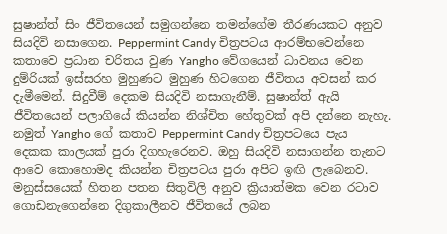සුෂාන්ත් සිං ජීවිතයෙන් සමුගන්නෙ තමන්ගේම තීරණයකට අනුව සියදිවි නසාගෙන. Peppermint Candy චිත්‍රපටය ආරම්භවෙන්නෙ කතාවෙ ප්‍රධාන චරිතය වුණ Yangho වේගයෙන් ධාවනය වෙන දුම්රියක් ඉස්සරහ මුහුණට මුහුණ හිටගෙන ජීවිතය අවසන් කර දැමීමෙන්. සිදුවීම් දෙකම සියදිවි නසාගැනීම්. සුෂාන්ත් ඇයි ජීවිතයෙන් පලාගියේ කියන්න නිශ්චිත හේතුවක් අපි දන්නෙ නැහැ. නමුත් Yangho ගේ කතාව Peppermint Candy චිත්‍රපටයෙ පැය දෙකක කාලයක් පුරා දිගහැරෙනව. ඔහු සියදිවි නසාගන්න තැනට ආවෙ කොහොමද කියන්න චිත්‍රපටය පුරා අපිට ඉඟි ලැබෙනව. මනුස්සයෙක් හිතන පතන සිතුවිලි අනුව ක්‍රියාත්මක වෙන රටාව ගොඩනැගෙන්නෙ දිගුකාලීනව ජීවිතයේ ලබන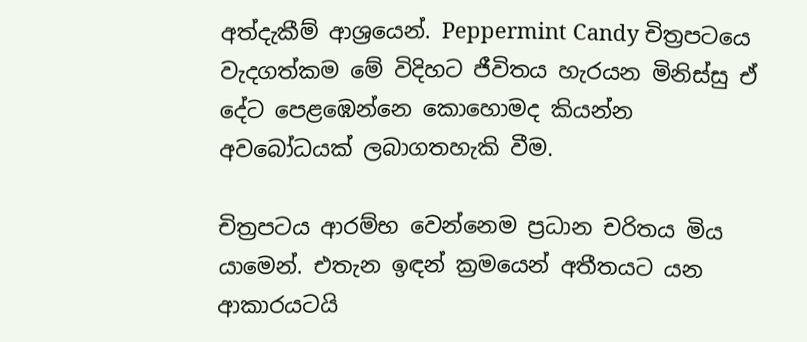අත්දැකීම් ආශ්‍රයෙන්. Peppermint Candy චිත්‍රපටයෙ වැදගත්කම මේ විදිහට ජීවිතය හැරයන මිනිස්සු ඒ දේට පෙළඹෙන්නෙ කොහොමද කියන්න අවබෝධයක් ලබාගතහැකි වීම.

චිත්‍රපටය ආරම්භ වෙන්නෙම ප්‍රධාන චරිතය මිය යාමෙන්. එතැන ඉඳන් ක්‍රමයෙන් අතීතයට යන ආකාරයටයි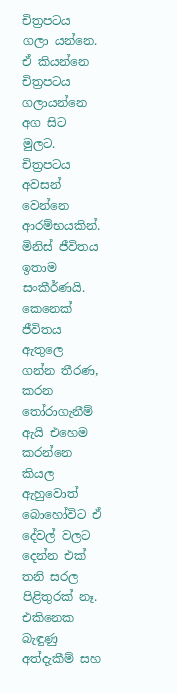චිත්‍රපටය ගලා යන්නෙ. ඒ කියන්නෙ චිත්‍රපටය ගලායන්නෙ අග සිට මුලට. චිත්‍රපටය අවසන් වෙන්නෙ ආරම්භයකින්.
මිනිස් ජීවිතය ඉතාම සංකීර්ණයි. කෙනෙක් ජීවිතය ඇතුලෙ ගන්න තීරණ, කරන තෝරාගැනීම් ඇයි එහෙම කරන්නෙ කියල ඇහුවොත් බොහෝවිට ඒ දේවල් වලට දෙන්න එක් තනි සරල පිළිතුරක් නෑ. එකිනෙක බැඳුණු අත්දැකීම් සහ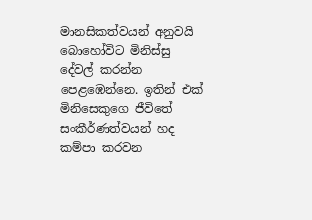මානසිකත්වයන් අනුවයි බොහෝවිට මිනිස්සු දේවල් කරන්න පෙළඹෙන්නෙ. ඉතින් එක් මිනිසෙකුගෙ ජීවිතේ සංකීර්ණත්වයන් හද කම්පා කරවන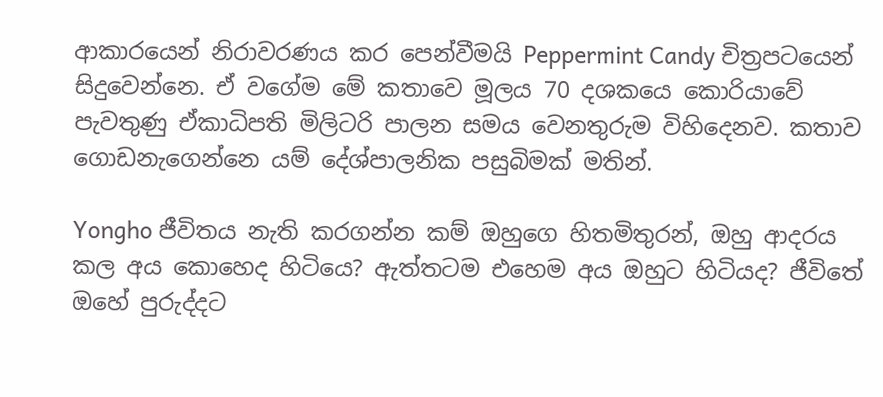ආකාරයෙන් නිරාවරණය කර පෙන්වීමයි Peppermint Candy චිත්‍රපටයෙන් සිදුවෙන්නෙ. ඒ වගේම මේ කතාවෙ මූලය 70 දශකයෙ කොරියාවේ පැවතුණු ඒකාධිපති මිලිටරි පාලන සමය වෙනතුරුම විහිදෙනව. කතාව ගොඩනැගෙන්නෙ යම් දේශ්පාලනික පසුබිමක් මතින්.

Yongho ජීවිතය නැති කරගන්න කම් ඔහුගෙ හිතමිතුරන්, ඔහු ආදරය කල අය කොහෙද හිටියෙ? ඇත්තටම එහෙම අය ඔහුට හිටියද? ජීවිතේ ඔහේ පුරුද්දට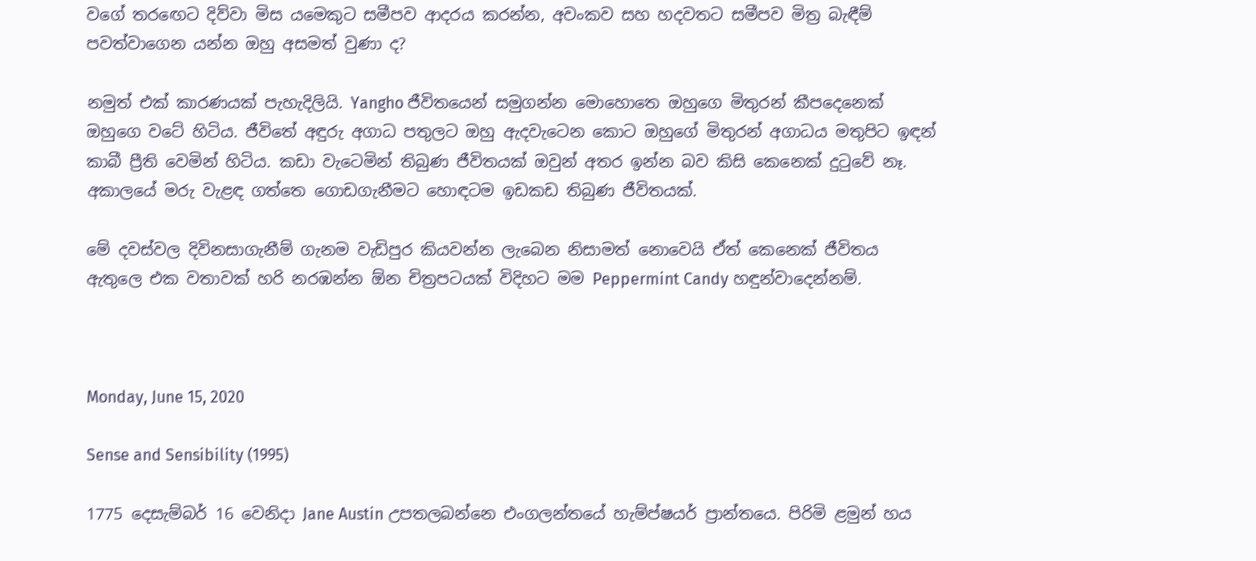වගේ තරඟෙට දිව්වා මිස යමෙකුට සමීපව ආදරය කරන්න, අවංකව සහ හදවතට සමීපව මිත්‍ර බැඳීම් පවත්වාගෙන යන්න ඔහු අසමත් වුණා ද?

නමුත් එක් කාරණයක් පැහැදිලියි. Yangho ජීවිතයෙන් සමුගන්න මොහොතෙ ඔහුගෙ මිතුරන් කීපදෙනෙක් ඔහුගෙ වටේ හිටිය. ජීවිතේ අඳුරු අගාධ පතුලට ඔහු ඇදවැටෙන කොට ඔහුගේ මිතුරන් අගාධය මතුපිට ඉඳන් කාබී ප්‍රීති වෙමින් හිටිය. කඩා වැටෙමින් තිබුණ ජීවිතයක් ඔවුන් අතර ඉන්න බව කිසි කෙනෙක් දුටුවේ නෑ. අකාලයේ මරු වැළඳ ගත්තෙ ගොඩගැනීමට හොඳටම ඉඩකඩ තිබුණ ජීවිතයක්.

මේ දවස්වල දිවිනසාගැනීම් ගැනම වැඩිපුර කියවන්න ලැබෙන නිසාමත් නොවෙයි ඒත් කෙනෙක් ජීවිතය ඇතුලෙ එක වතාවක් හරි නරඹන්න ඕන චිත්‍රපටයක් විදිහට මම Peppermint Candy හඳුන්වාදෙන්නම්.



Monday, June 15, 2020

Sense and Sensibility (1995)

1775 දෙසැම්බර් 16 වෙනිදා Jane Austin උපතලබන්නෙ එංගලන්තයේ හැම්ප්ෂයර් ප්‍රාන්තයෙ. පිරිමි ළමුන් හය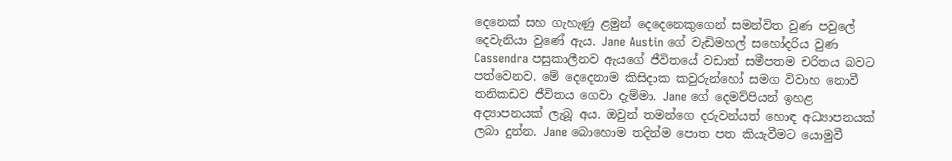දෙනෙක් සහ ගැහැණු ළමුන් දෙදෙනෙකුගෙන් සමන්විත වුණ පවුලේ දෙවැනියා වුණේ ඇය. Jane Austin ගේ වැඩිමහල් සහෝදරිය වුණ Cassendra පසුකාලීනව ඇයගේ ජීවිතයේ වඩාත් සමීපතම චරිතය බවට පත්වෙනව. මේ දෙදෙනාම කිසිදාක කවුරුන්හෝ සමග විවාහ නොවී තනිකඩව ජීවිතය ගෙවා දැම්මා. Jane ගේ දෙමව්පියන් ඉහළ අද්‍යාපනයක් ලැබූ අය. ඔවුන් තමන්ගෙ දරුවන්යත් හොඳ අධ්‍යාපනයක් ලබා දුන්න. Jane බොහොම තදින්ම පොත පත කියැවීමට යොමුවී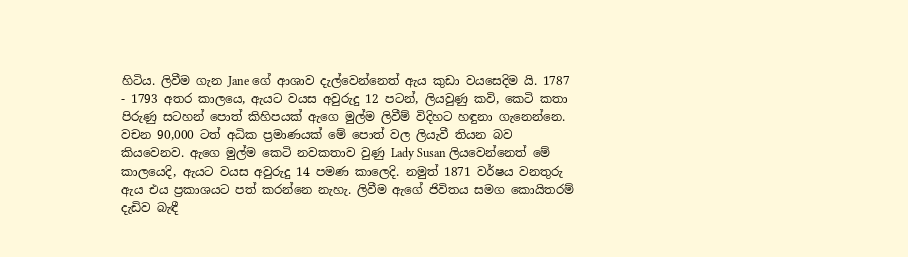හිටිය. ලිවීම ගැන Jane ගේ ආශාව දැල්වෙන්නෙත් ඇය කුඩා වයසෙදිම යි. 1787 - 1793 අතර කාලයෙ, ඇයට වයස අවුරුදු 12 පටන්, ලියවුණු කවි, කෙටි කතා පිරුණු සටහන් පොත් කිහිපයක් ඇගෙ මුල්ම ලිවීම් විදිහට හඳුනා ගැනෙන්නෙ. වචන 90,000 ටත් අධික ප්‍රමාණයක් මේ පොත් වල ලියැවී තියන බව කියවෙනව. ඇගෙ මුල්ම කෙටි නවකතාව වුණු Lady Susan ලියවෙන්නෙත් මේ කාලයෙදි, ඇයට වයස අවුරුදු 14 පමණ කාලෙදි. නමුත් 1871 වර්ෂය වනතුරු ඇය එය ප්‍රකාශයට පත් කරන්නෙ නැහැ. ලිවීම ඇගේ ජිවිතය සමග කොයිතරම් දැඩිව බැඳී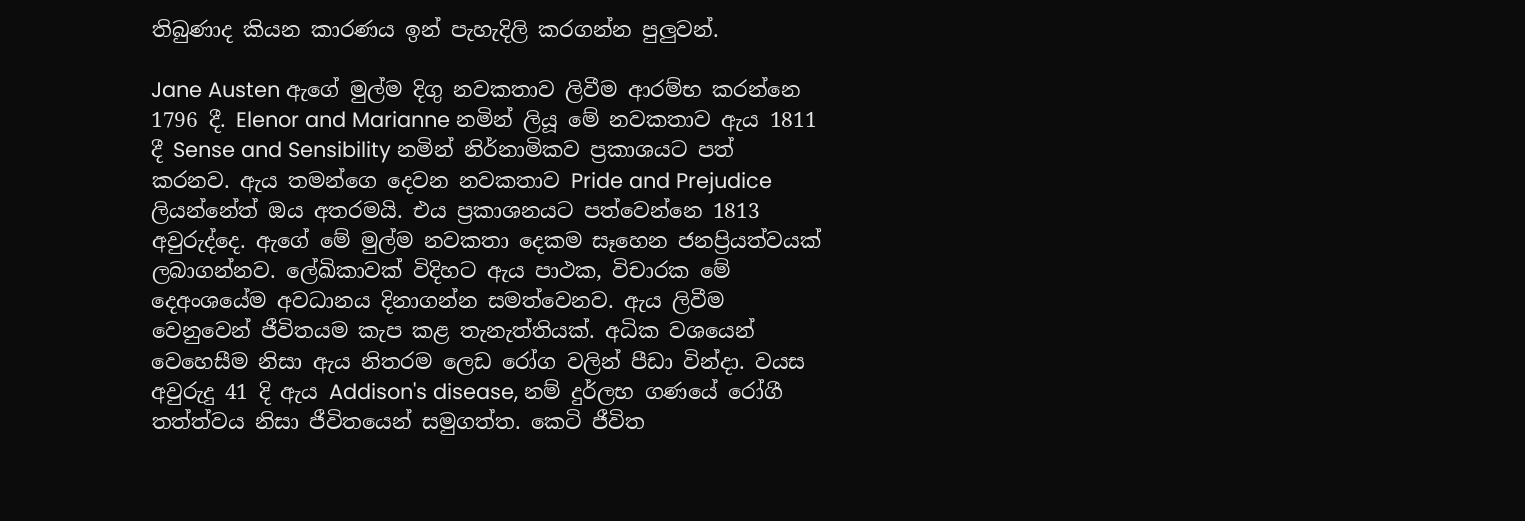තිබුණාද කියන කාරණය ඉන් පැහැදිලි කරගන්න පුලුවන්.

Jane Austen ඇගේ මුල්ම දිගු නවකතාව ලිවීම ආරම්භ කරන්නෙ 1796 දී. Elenor and Marianne නමින් ලියූ මේ නවකතාව ඇය 1811 දී Sense and Sensibility නමින් නිර්නාමිකව ප්‍රකාශයට පත් කරනව. ඇය තමන්ගෙ දෙවන නවකතාව Pride and Prejudice ලියන්නේත් ඔය අතරමයි. එය ප්‍රකාශනයට පත්වෙන්නෙ 1813 අවුරුද්දෙ. ඇගේ මේ මුල්ම නවකතා දෙකම සෑහෙන ජනප්‍රියත්වයක් ලබාගන්නව. ලේඛිකාවක් විදිහට ඇය පාථක, විචාරක මේ දෙඅංශයේම අවධානය දිනාගන්න සමත්වෙනව. ඇය ලිවීම වෙනුවෙන් ජීවිතයම කැප කළ තැනැත්තියක්. අධික වශයෙන් වෙහෙසීම නිසා ඇය නිතරම ලෙඩ රෝග වලින් පීඩා වින්දා. වයස අවුරුදු 41 දි ඇය Addison's disease, නම් දුර්ලභ ගණයේ රෝගී තත්ත්වය නිසා ජීවිතයෙන් සමුගත්ත. කෙටි ජීවිත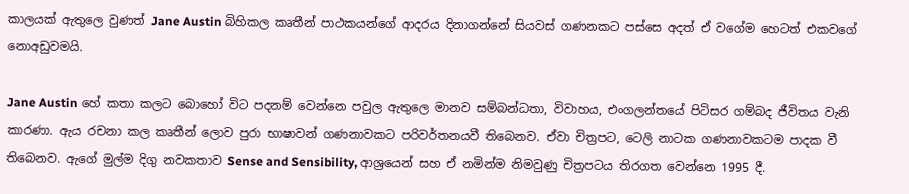කාලයක් ඇතුලෙ වුණත් Jane Austin බිහිකල කෘතීන් පාථකයන්ගේ ආදරය දිනාගන්නේ සියවස් ගණනකට පස්සෙ අදත් ඒ වගේම හෙටත් එකවගේ නොඅඩුවමයි.

Jane Austin හේ කතා කලට බොහෝ විට පදනම් වෙන්නෙ පවුල ඇතුලෙ මානව සම්බන්ධතා, විවාහය, එංගලන්තයේ පිටිසර ගම්බද ජීවිතය වැනි කාරණා. ඇය රචනා කල කෘතීන් ලොව පුරා භාෂාවන් ගණනාවකට පරිවර්තනයවී තිබෙනව. ඒවා චිත්‍රපට, ටෙලි නාටක ගණනාවකටම පාදක වී තිබෙනව. ඇගේ මුල්ම දිගු නවකතාව Sense and Sensibility, ආශ්‍රයෙන් සහ ඒ නමින්ම නිමවුණු චිත්‍රපටය තිරගත වෙන්නෙ 1995 දී.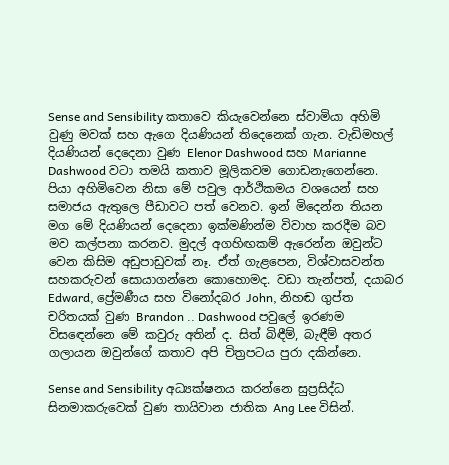Sense and Sensibility කතාවෙ කියැවෙන්නෙ ස්වාමියා අහිමි වුණු මවක් සහ ඇගෙ දියණියන් තිදෙනෙක් ගැන. වැඩිමහල් දියණියන් දෙදෙනා වුණ Elenor Dashwood සහ Marianne Dashwood වටා තමයි කතාව මූලිකවම ගොඩනැගෙන්නෙ. පියා අහිමිවෙන නිසා මේ පවුල ආර්ථිකමය වශයෙන් සහ සමාජය ඇතුලෙ පීඩාවට පත් වෙනව. ඉන් මිදෙන්න තියන මග මේ දියණියන් දෙදෙනා ඉක්මණින්ම විවාහ කරදීම බව මව කල්පනා කරනව. මුදල් අගහිඟකම් ඇරෙන්න ඔවුන්ට වෙන කිසිම අඩුපාඩුවක් නෑ. ඒත් ගැළපෙන, විශ්වාසවන්ත සහකරුවන් සොයාගන්නෙ කොහොමද. වඩා තැන්පත්, දයාබර Edward, ප්‍රේමණීය සහ විනෝදබර John, නිහඬ ගුප්ත චරිතයක් වුණ Brandon .. Dashwood පවුලේ ඉරණම විසඳෙන්නෙ මේ කවුරු අතින් ද. සිත් බිඳීම්, බැඳීම් අතර ගලායන ඔවුන්ගේ කතාව අපි චිත්‍රපටය පුරා දකින්නෙ.

Sense and Sensibility අධ්‍යක්ෂනය කරන්නෙ සුප්‍රසිද්ධ සිනමාකරුවෙක් වුණ තායිවාන ජාතික Ang Lee විසින්.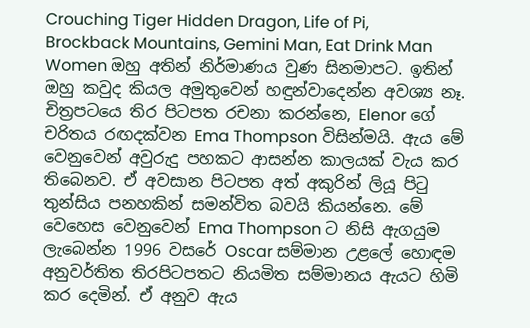Crouching Tiger Hidden Dragon, Life of Pi, Brockback Mountains, Gemini Man, Eat Drink Man Women ඔහු අතින් නිර්මාණය වුණ සිනමාපට. ඉතින් ඔහු කවුද කියල අමුතුවෙන් හඳුන්වාදෙන්න අවශ්‍ය නෑ. චිත්‍රපටයෙ තිර පිටපත රචනා කරන්නෙ, Elenor ගේ චරිතය රඟදක්වන Ema Thompson විසින්මයි. ඇය මේ වෙනුවෙන් අවුරුදු පහකට ආසන්න කාලයක් වැය කර තිබෙනව. ඒ අවසාන පිටපත අත් අකුරින් ලියූ පිටු තුන්සිය පනහකින් සමන්විත බවයි කියන්නෙ. මේ වෙහෙස වෙනුවෙන් Ema Thompson ට නිසි ඇගයුම ලැබෙන්න 1996 වසරේ Oscar සම්මාන උළලේ හොඳම අනුවර්තිත තිරපිටපතට නියමිත සම්මානය ඇයට හිමි කර දෙමින්. ඒ අනුව ඇය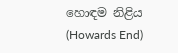හොඳම නිළිය (Howards End)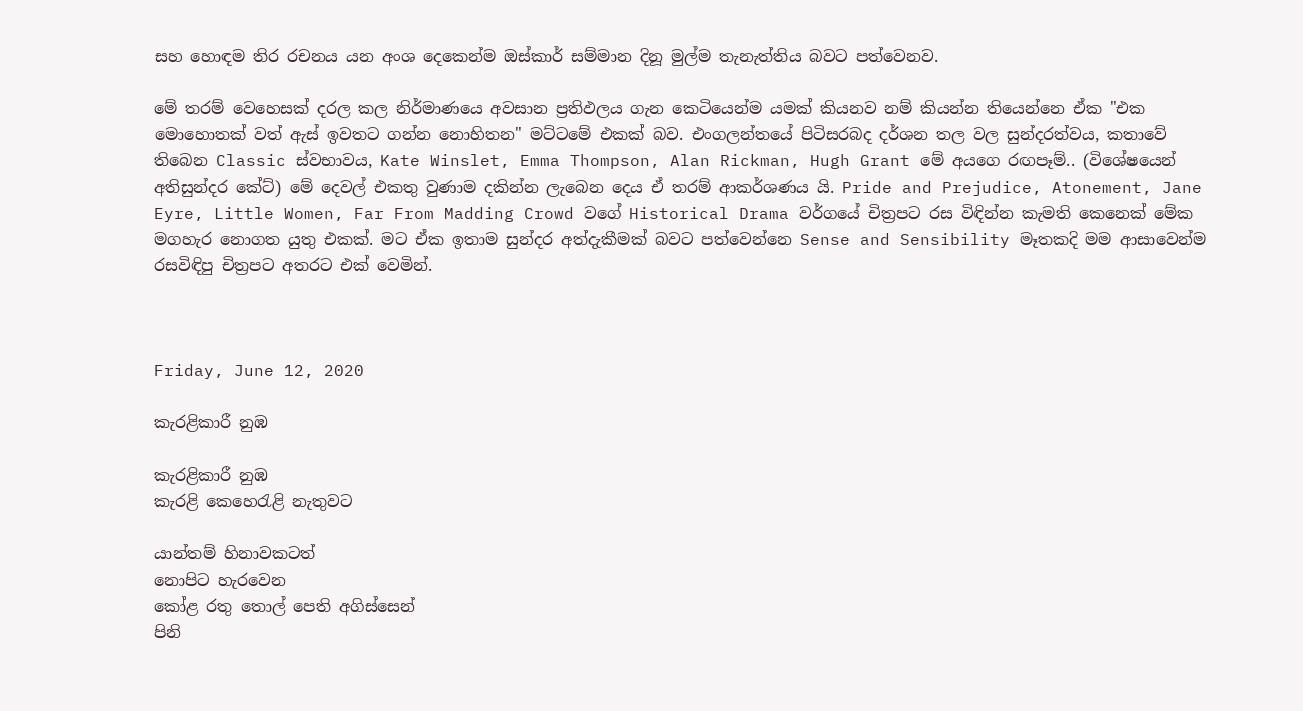සහ හොඳම තිර රචනය යන අංශ දෙකෙන්ම ඔස්කාර් සම්මාන දිනූ මුල්ම තැනැත්තිය බවට පත්වෙනව.

මේ තරම් වෙහෙසක් දරල කල නිර්මාණයෙ අවසාන ප්‍රතිඵලය ගැන කෙටියෙන්ම යමක් කියනව නම් කියන්න තියෙන්නෙ ඒක "එක මොහොතක් වත් ඇස් ඉවතට ගන්න නොහිතන" මට්ටමේ එකක් බව. එංගලන්තයේ පිටිසරබද දර්ශන තල වල සුන්දරත්වය, කතාවේ තිබෙන Classic ස්වභාවය, Kate Winslet, Emma Thompson, Alan Rickman, Hugh Grant මේ අයගෙ රඟපෑම්.. (විශේෂයෙන් අතිසුන්දර කේට්) මේ දෙවල් එකතු වුණාම දකින්න ලැබෙන දෙය ඒ තරම් ආකර්ශණය යි. Pride and Prejudice, Atonement, Jane Eyre, Little Women, Far From Madding Crowd වගේ Historical Drama වර්ගයේ චිත්‍රපට රස විඳින්න කැමති කෙනෙක් මේක මගහැර නොගත යුතු එකක්. මට ඒක ඉතාම සුන්දර අත්දැකීමක් බවට පත්වෙන්නෙ Sense and Sensibility මෑතකදි මම ආසාවෙන්ම රසවිඳිපු චිත්‍රපට අතරට එක් වෙමින්.



Friday, June 12, 2020

කැරළිකාරී නුඹ

කැරළිකාරී නුඹ
කැරළි කෙහෙරැළි නැතුවට

යාන්තම් හිනාවකටත්
නොපිට හැරවෙන
කෝළ රතු තොල් පෙති අගිස්සෙන්
පිනි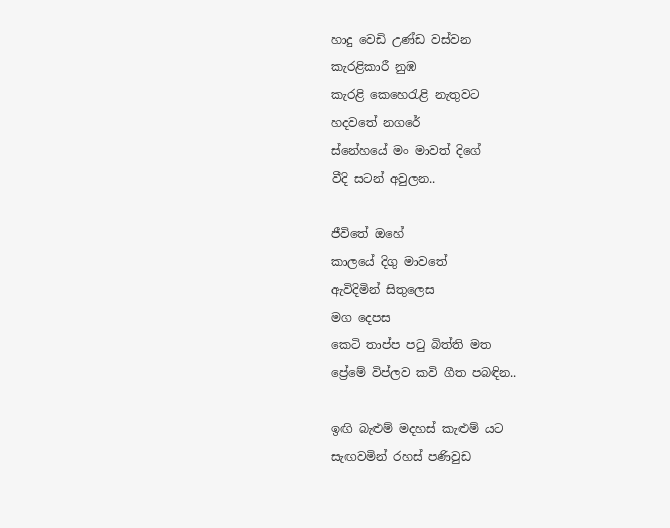හාදු වෙඩි උණ්ඩ වස්වන
කැරළිකාරී නුඹ
කැරළි කෙහෙරැළි නැතුවට
හදවතේ නගරේ
ස්නේහයේ මං මාවත් දිගේ
වීදි සටන් අවුලන..

ජීවිතේ ඔහේ
කාලයේ දිගු මාවතේ
ඇවිදිමින් සිතුලෙස
මග දෙපස
කෙටි තාප්ප පටු බිත්ති මත
ප්‍රේමේ විප්ලව කවි ගීත පබඳින..

ඉඟි බැළුම් මදහස් කැළුම් යට
සැඟවමින් රහස් පණිවුඩ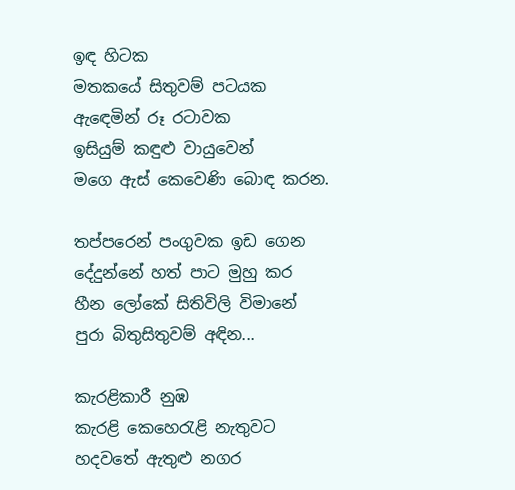ඉඳ හිටක
මතකයේ සිතුවම් පටයක
ඇඳෙමින් රූ රටාවක
ඉසියුම් කඳුළු වායුවෙන්
මගෙ ඇස් කෙවෙණි බොඳ කරන.

තප්පරෙන් පංගුවක ඉඩ ගෙන
දේදුන්නේ හත් පාට මුහු කර
හීන ලෝකේ සිතිවිලි විමානේ
පුරා බිතුසිතුවම් අඳින...

කැරළිකාරී නුඹ
කැරළි කෙහෙරැළි නැතුවට
හදවතේ ඇතුළු නගර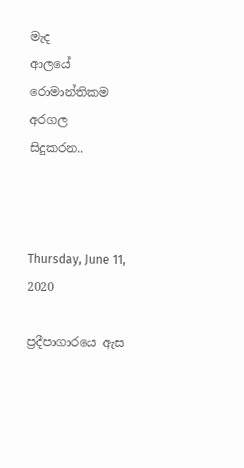මැද
ආලයේ රොමාන්තිකම අරගල
සිදුකරන..



Thursday, June 11, 2020

ප්‍රදීපාගාරයෙ ඇස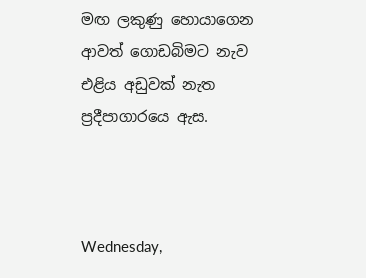මඟ ලකුණු හොයාගෙන
ආවත් ගොඩබිමට නැව
එළිය අඩුවක් නැත
ප්‍රදීපාගාරයෙ ඇස.



Wednesday,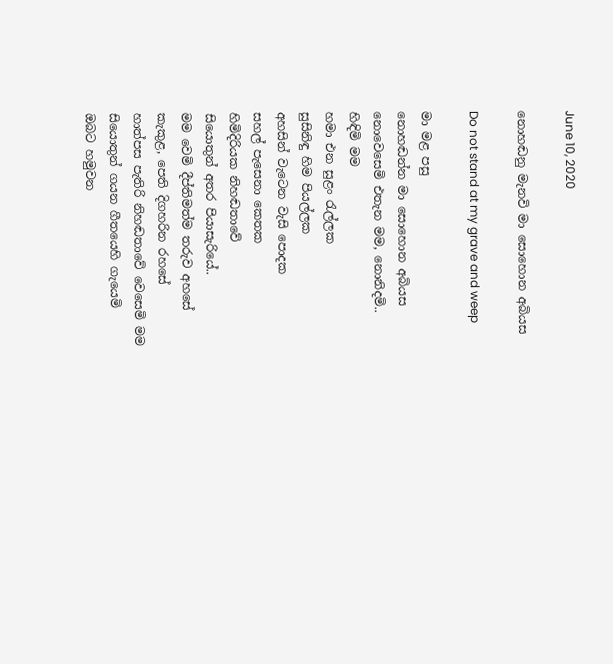June 10, 2020

නොහඬනු මැනවි මා සොහොන අබියස

Do not stand at my grave and weep

මා මළ පසු
නොහඬන්න මා සොහොන අබියස
නොවෙසෙමි එතැන මම, නොනිදමි..
හිඳිමි මම
හමා එන සුළං රැල්ලක
සුසිනිඳු හිම පියල්ලක
අහසින් වැටෙන වැසි පොදක
සහල් පැසෙනා කෙතක
හිමිදිරියක නිහඬතාවේ
සියොතුන් අතර පියාසැරියේ..
මම වෙමි දීප්තිමත්ම තරුව අහසේ
කැකුළ, පෙති දිගහරින රහසේ
හාත්පස පැතිරි නිහඬතාවේ වෙසෙමි මම
සියොතුන් ගයන ගීතයෙහි ගැයෙමි
ඔබට හමුවන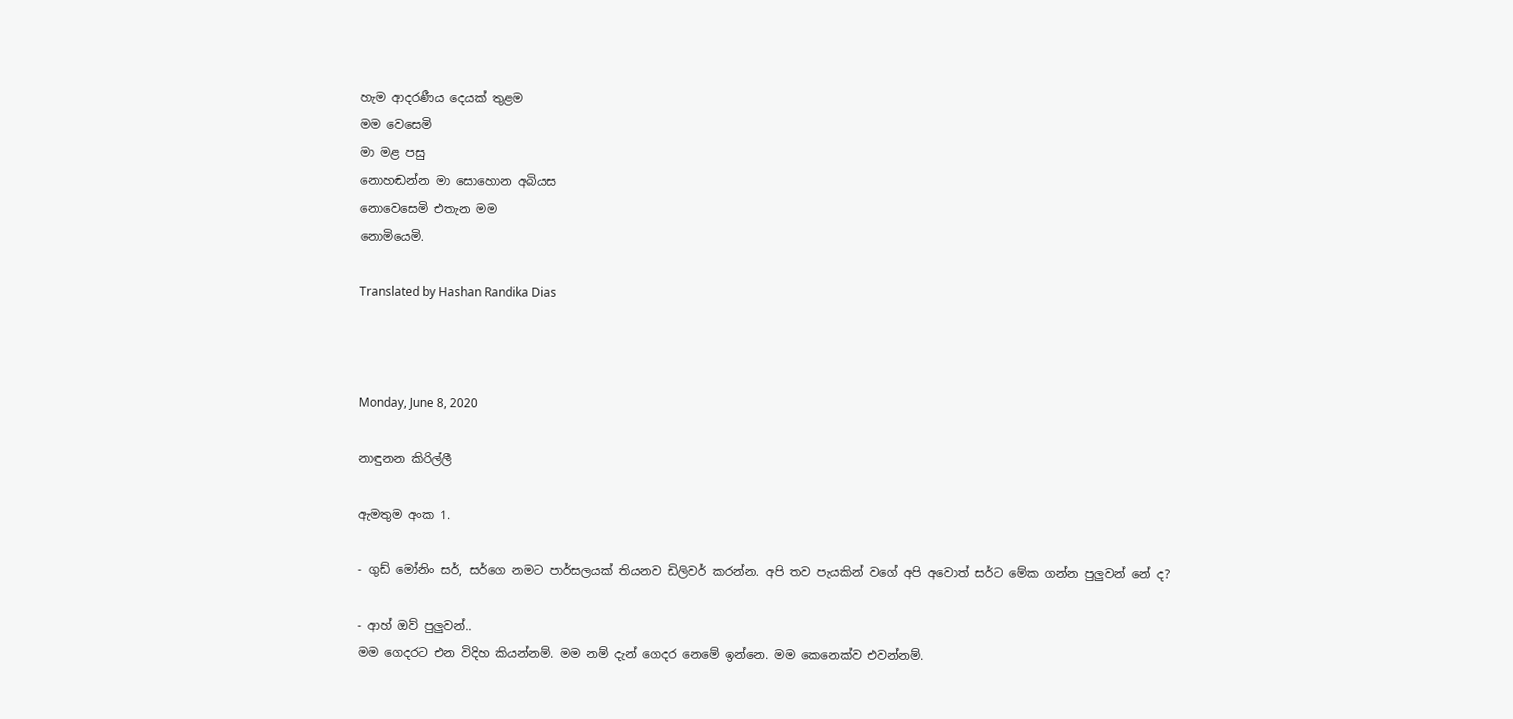හැම ආදරණීය දෙයක් තුළම
මම වෙසෙමි
මා මළ පසු
නොහඬන්න මා සොහොන අබියස
නොවෙසෙමි එතැන මම
නොමියෙමි.

Translated by Hashan Randika Dias



Monday, June 8, 2020

නාඳුනන කිරිල්ලී

ඇමතුම අංක 1.

- ගුඩ් මෝනිං සර්, සර්ගෙ නමට පාර්සලයක් තියනව ඩිලිවර් කරන්න. අපි තව පැයකින් වගේ අපි අවොත් සර්ට මේක ගන්න පුලුවන් නේ ද?

- ආහ් ඔව් පුලුවන්..
මම ගෙදරට එන විදිහ කියන්නම්. මම නම් දැන් ගෙදර නෙමේ ඉන්නෙ. මම කෙනෙක්ව එවන්නම්.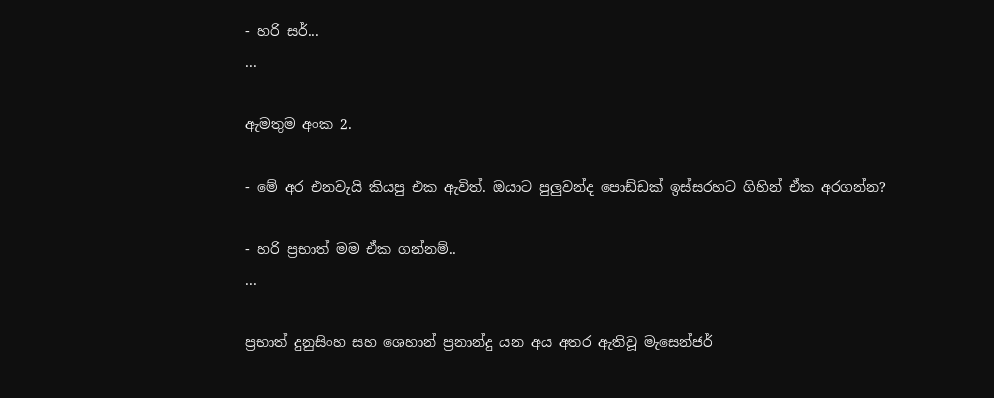- හරි සර්...
...

ඇමතුම අංක 2.

- මේ අර එනවැයි කියපු එක ඇවිත්. ඔයාට පුලුවන්ද පොඩ්ඩක් ඉස්සරහට ගිහින් ඒක අරගන්න?

- හරි ප්‍රභාත් මම ඒක ගන්නම්..
...

ප්‍රභාත් දුනුසිංහ සහ ශෙහාන් ප්‍රනාන්දු යන අය අතර ඇතිවූ මැසෙන්ජර්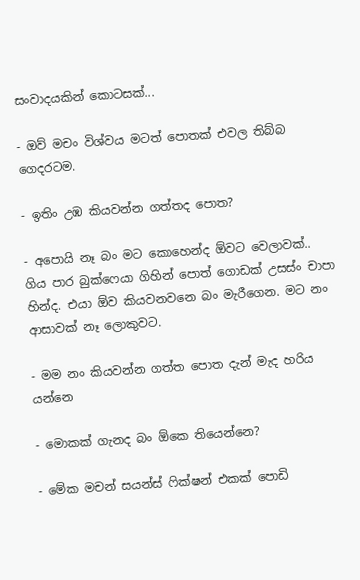සංවාදයකින් කොටසක්...

- ඔව් මචං විශ්වය මටත් පොතක් එවල තිබ්බ ගෙදරටම.

- ඉතිං උඹ කියවන්න ගත්තද පොත?

- අපොයි නෑ බං මට කොහෙන්ද ඕවට වෙලාවක්.. ගිය පාර බුක්ෆෙයා ගිහින් පොත් ගොඩක් උසස්ං චාපා හින්ද. එයා ඕව කියවනවනෙ බං මැරීගෙන. මට නං ආසාවක් නෑ ලොකුවට.

- මම නං කියවන්න ගත්ත පොත දැන් මැද හරිය යන්නෙ

- මොකක් ගැනද බං ඕකෙ තියෙන්නෙ?

- මේක මචන් සයන්ස් ෆික්ෂන් එකක් පොඩි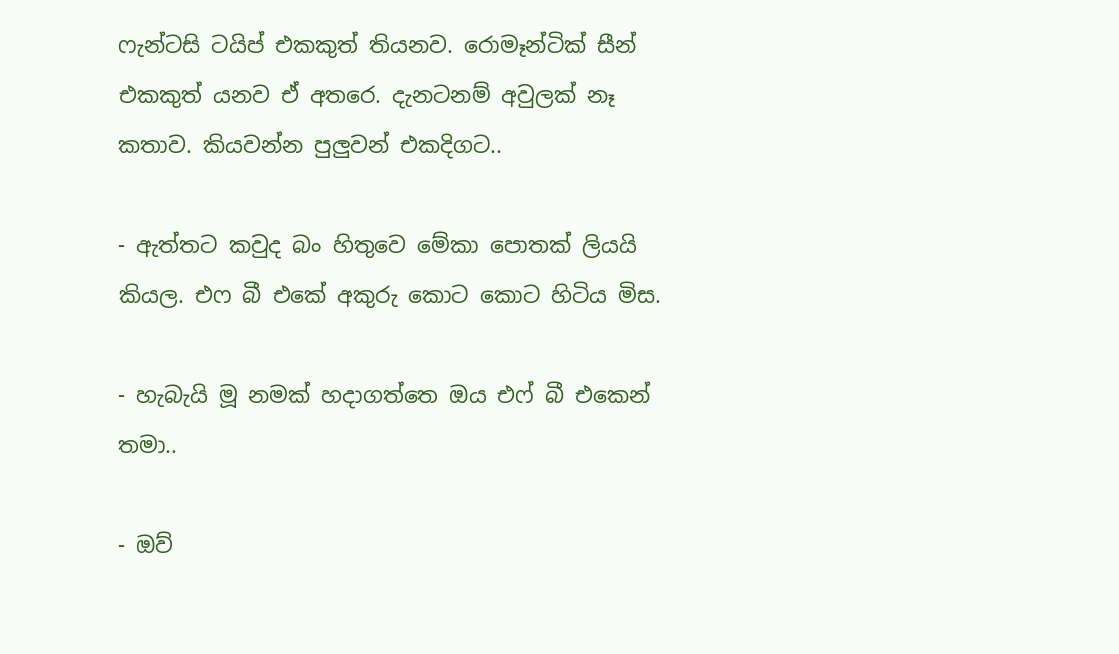ෆැන්ටසි ටයිප් එකකුත් තියනව. රොමෑන්ටික් සීන් එකකුත් යනව ඒ අතරෙ. දැනටනම් අවුලක් නෑ කතාව. කියවන්න පුලුවන් එකදිගට..

- ඇත්තට කවුද බං හිතුවෙ මේකා පොතක් ලියයි කියල. එෆ බී එකේ අකුරු කොට කොට හිටිය මිස.

- හැබැයි මූ නමක් හදාගත්තෙ ඔය එෆ් බී එකෙන් තමා..

- ඔව්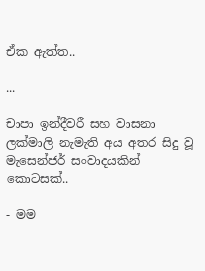ඒක ඇත්ත..

...

චාපා ඉන්දීවරී සහ වාසනා ලක්මාලි නැමැති අය අතර සිදු වූ මැසෙන්ජර් සංවාදයකින් කොටසක්..

- මම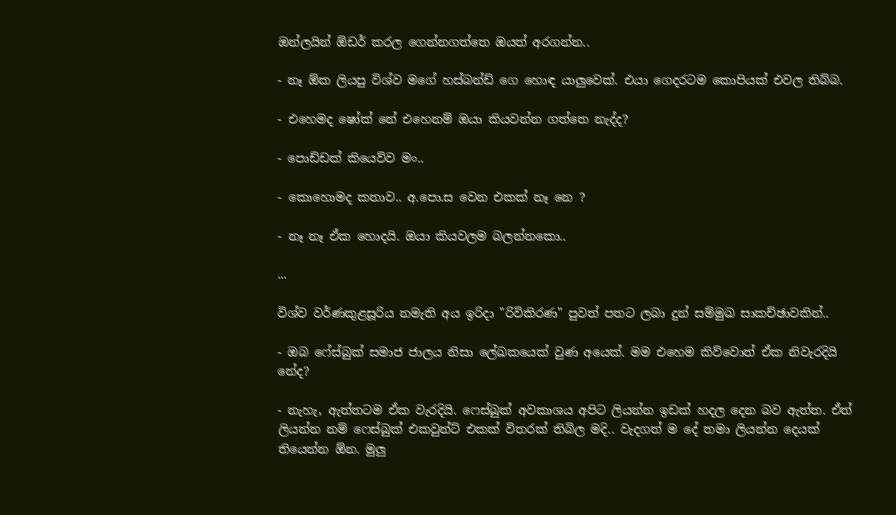ඔන්ලයින් ඕඩර් කරල ගෙන්නගත්තෙ ඔයත් අරගන්න..

- නෑ ඕක ලියපු විශ්ව මගේ හස්බන්ඩ් ගෙ හොඳ යාලුවෙක්. එයා ගෙදරටම කොපියක් එවල තිබ්බ.

- එහෙමද ෂෝක් නේ එහෙනම් ඔයා කියවන්න ගත්තෙ නැද්ද?

- පොඩ්ඩක් කියෙව්ව මං..

- කොහොමද කතාව.. අ.පො.ස වෙන එකක් නෑ නෙ ?

- නෑ නෑ ඒක හොදයි. ඔයා කියවලම බලන්නකො..

...

විශ්ව වර්ණකුළසූරිය නමැති අය ඉරිදා "රිවිකිරණ" පුවත් පතට ලබා දුන් සම්මුඛ සාකච්ඡාවකින්..

- ඔබ ෆේස්බුක් සමාජ ජාලය නිසා ලේඛකයෙක් වුණ අයෙක්. මම එහෙම කිව්වොත් ඒක නිවැරදියි නේද?

- නැහැ, ඇත්තටම ඒක වැරදියි. ෆෙස්බුක් අවකාශය අපිට ලියන්න ඉඩක් හදල දෙන බව ඇත්ත. ඒත් ලියන්න නම් ෆෙස්බුක් එකවුන්ට් එකක් විතරක් තිබිල මදි.. වැදගත් ම දේ තමා ලියන්න දෙයක් තියෙන්න ඕන. මුලු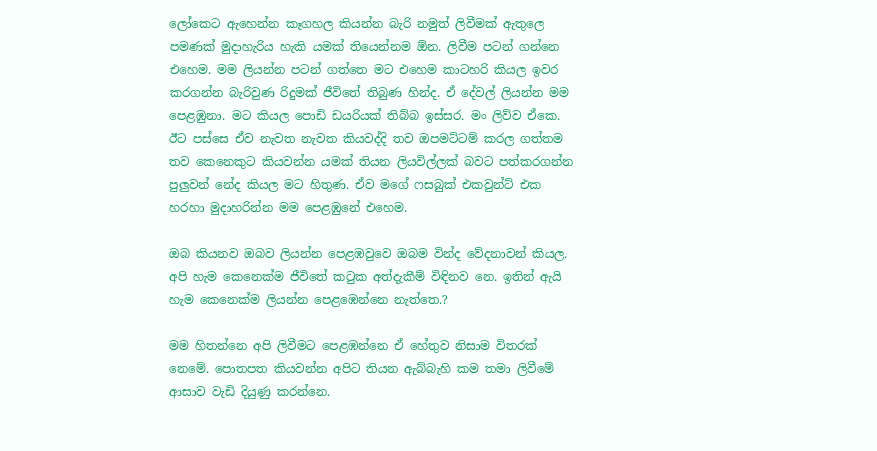ලෝකෙට ඇහෙන්න කෑගහල කියන්න බැරි නමුත් ලිවීමක් ඇතුලෙ පමණක් මුදාහැරිය හැකි යමක් තියෙන්නම ඕන. ලිවීම පටන් ගන්නෙ එහෙම. මම ලියන්න පටන් ගත්තෙ මට එහෙම කාටහරි කියල ඉවර කරගන්න බැරිවුණ රිදුමක් ජීවිතේ තිබුණ හින්ද. ඒ දේවල් ලියන්න මම පෙළඹුනා. මට කියල පොඩි ඩයරියක් තිබ්බ ඉස්සර. මං ලිව්ව ඒකෙ. ඊට පස්සෙ ඒව නැවත නැවත කියවද්දි තව ඔපමට්ටම් කරල ගත්තම තව කෙනෙකුට කියවන්න යමක් තියන ලියවිල්ලක් බවට පත්කරගන්න පුලුවන් නේද කියල මට හිතුණ. ඒව මගේ ෆසබුක් එකවුන්ට් එක හරහා මුදාහරින්න මම පෙළඹුනේ එහෙම.

ඔබ කියනව ඔබව ලියන්න පෙළඹවුවෙ ඔබම වින්ද වේදනාවන් කියල. අපි හැම කෙනෙක්ම ජීවිතේ කටුක අත්දැකීම් විඳිනව නෙ. ඉතින් ඇයි හැම කෙනෙක්ම ලියන්න පෙළඹෙන්නෙ නැත්තෙ.?

මම හිතන්නෙ අපි ලිවීමට පෙළඹන්නෙ ඒ හේතුව නිසාම විතරක් නෙමේ. පොතපත කියවන්න අපිට තියන ඇබ්බැහි කම තමා ලිවීමේ ආසාව වැඩි දියුණු කරන්නෙ.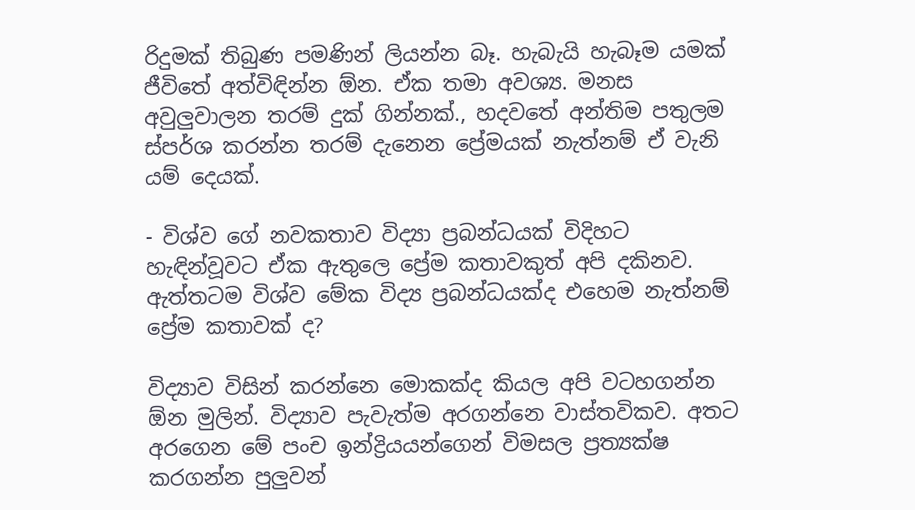රිදුමක් තිබුණ පමණින් ලියන්න බෑ. හැබැයි හැබෑම යමක් ජීවිතේ අත්විඳින්න ඕන. ඒක තමා අවශ්‍ය. මනස අවුලුවාලන තරම් දුක් ගින්නක්., හදවතේ අන්තිම පතුලම ස්පර්ශ කරන්න තරම් දැනෙන ප්‍රේමයක් නැත්නම් ඒ වැනි යම් දෙයක්.

- විශ්ව ගේ නවකතාව විද්‍යා ප්‍රබන්ධයක් විදිහට හැඳින්වූවට ඒක ඇතුලෙ ප්‍රේම කතාවකුත් අපි දකිනව. ඇත්තටම විශ්ව මේක විද්‍ය ප්‍රබන්ධයක්ද එහෙම නැත්නම් ප්‍රේම කතාවක් ද?

විද්‍යාව විසින් කරන්නෙ මොකක්ද කියල අපි වටහගන්න ඕන මුලින්. විද්‍යාව පැවැත්ම අරගන්නෙ වාස්තවිකව. අතට අරගෙන මේ පංච ඉන්ද්‍රියයන්ගෙන් විමසල ප්‍රත්‍යක්ෂ කරගන්න පුලුවන්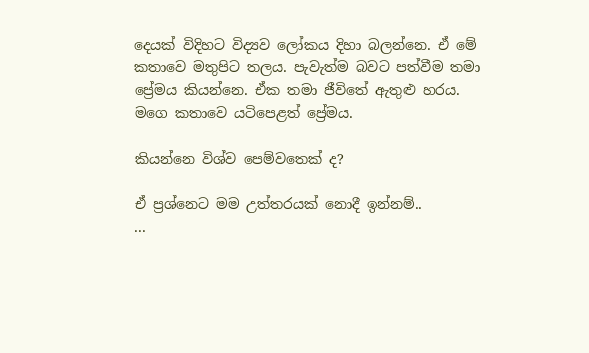දෙයක් විදිහට විද්‍යව ලෝකය දිහා බලන්නෙ. ඒ මේ කතාවෙ මතුපිට තලය. පැවැත්ම බවට පත්වීම තමා ප්‍රේමය කියන්නෙ. ඒක තමා ජීවිතේ ඇතුළු හරය. මගෙ කතාවෙ යටිපෙළත් ප්‍රේමය.

කියන්නෙ විශ්ව පෙම්වතෙක් ද?

ඒ ප්‍රශ්නෙට මම උත්තරයක් නොදී ඉන්නම්..
...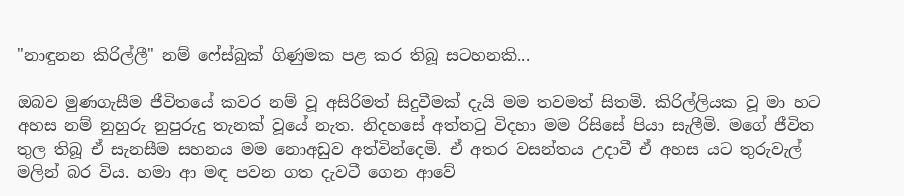"නාඳුනන කිරිල්ලී" නම් ෆේස්බුක් ගිණුමක පළ කර තිබූ සටහනකි...

ඔබව මුණගැසීම ජීවිතයේ කවර නම් වූ අසිරිමත් සිදුවීමක් දැයි මම තවමත් සිතමි. කිරිල්ලියක වූ මා හට අහස නම් නුහුරු නුපුරුදු තැනක් වූයේ නැත. නිදහසේ අත්තටු විදහා මම රිසිසේ පියා සැලීමි. මගේ ජීවිත තුල තිබූ ඒ සැනසීම සහනය මම නොඅඩුව අත්වින්දෙමි. ඒ අතර වසන්තය උදාවී ඒ අහස යට තුරුවැල් මලින් බර විය. හමා ආ මඳ පවන ගත දැවටී ගෙන ආවේ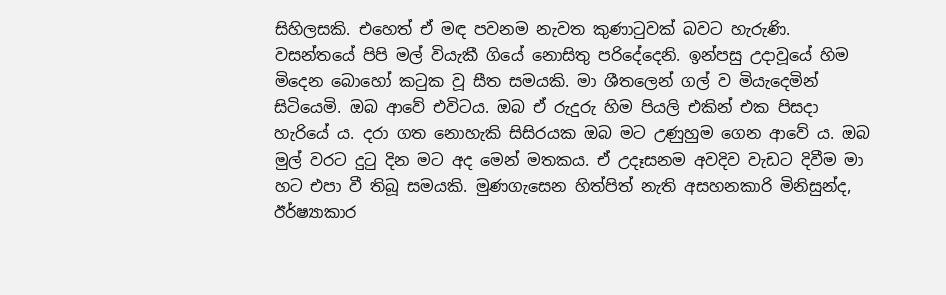සිහිලසකි. එහෙත් ඒ මඳ පවනම නැවත කුණාටුවක් බවට හැරුණි. වසන්තයේ පිපි මල් වියැකී ගියේ නොසිතු පරිදේදෙනි. ඉන්පසු උදාවූයේ හිම මිදෙන බොහෝ කටුක වූ සීත සමයකි. මා ශීතලෙන් ගල් ව මියැදෙමින් සිටියෙමි. ඔබ ආවේ එවිටය. ඔබ ඒ රුදුරු හිම පියලි එකින් එක පිසදා හැරියේ ය. දරා ගත නොහැකි සිසිරයක ඔබ මට උණුහුම ගෙන ආවේ ය. ඔබ මුල් වරට දුටු දින මට අද මෙන් මතකය. ඒ උදෑසනම අවදිව වැඩට දිවීම මා හට එපා වී තිබූ සමයකි. මුණගැසෙන හිත්පිත් නැති අසහනකාරි මිනිසුන්ද, ඊර්ෂ්‍යාකාර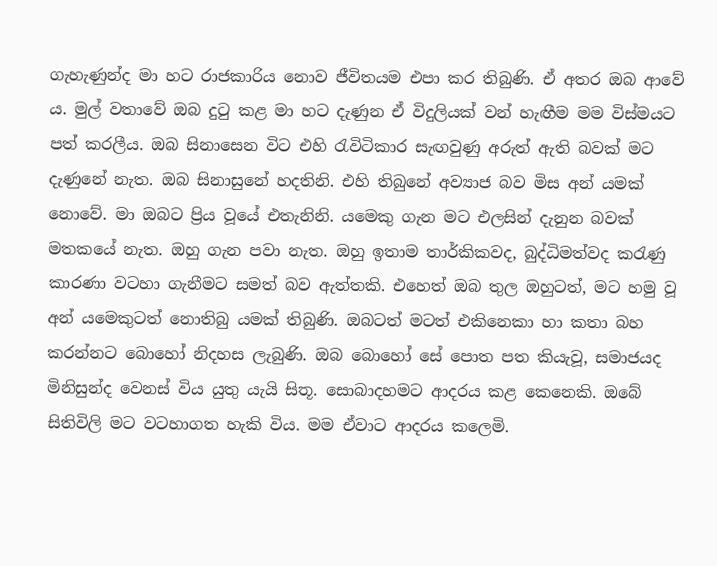ගැහැණුන්ද මා හට රාජකාරිය නොව ජීවිතයම එපා කර තිබුණි. ඒ අතර ඔබ ආවේ ය. මුල් වතාවේ ඔබ දුටු කළ මා හට දැණුන ඒ විදුලියක් වන් හැඟීම මම විස්මයට පත් කරලීය. ඔබ සිනාසෙන විට එහි රැවිටිකාර සැඟවුණු අරුත් ඇති බවක් මට දැණුනේ නැත. ඔබ සිනාසුනේ හදතිනි. එහි තිබුනේ අව්‍යාජ බව මිස අන් යමක් නොවේ. මා ඔබට ප්‍රිය වූයේ එතැනිනි. යමෙකු ගැන මට එලසින් දැනුන බවක් මතකයේ නැත. ඔහු ගැන පවා නැත. ඔහු ඉතාම තාර්කිකවද, බුද්ධිමත්වද කරැණු කාරණා වටහා ගැනීමට සමත් බව ඇත්තකි. එහෙත් ඔබ තුල ඔහුටත්, මට හමු වූ අන් යමෙකුටත් නොතිබු යමක් තිබුණි. ඔබටත් මටත් එකිනෙකා හා කතා බහ කරන්නට බොහෝ නිදහස ලැබුණි. ඔබ බොහෝ සේ පොත පත කියැවූ, සමාජයද මිනිසුන්ද වෙනස් විය යුතු යැයි සිතූ. සොබාදහමට ආදරය කළ කෙනෙකි. ඔබේ සිතිවිලි මට වටහාගත හැකි විය. මම ඒවාට ආදරය කලෙමි.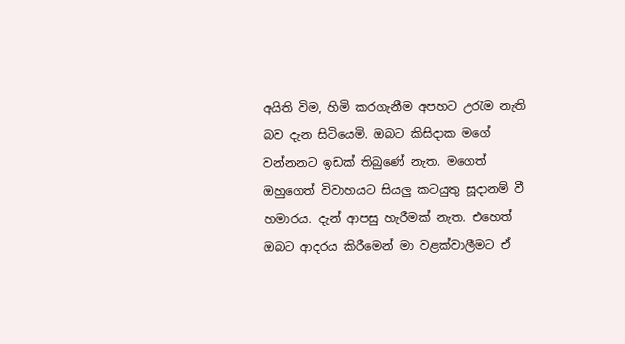අයිති විම, හිමි කරගැනීම අපහට උරැම නැති බව දැන සිටියෙමි. ඔබට කිසිදාක මගේ වන්නනට ඉඩක් තිබුණේ නැත. මගෙත් ඔහුගෙත් විවාහයට සියලු කටයුතු සූදානම් වී හමාරය. දැන් ආපසු හැරීමක් නැත. එහෙත් ඔබට ආදරය කිරීමෙන් මා වළක්වාලීමට ඒ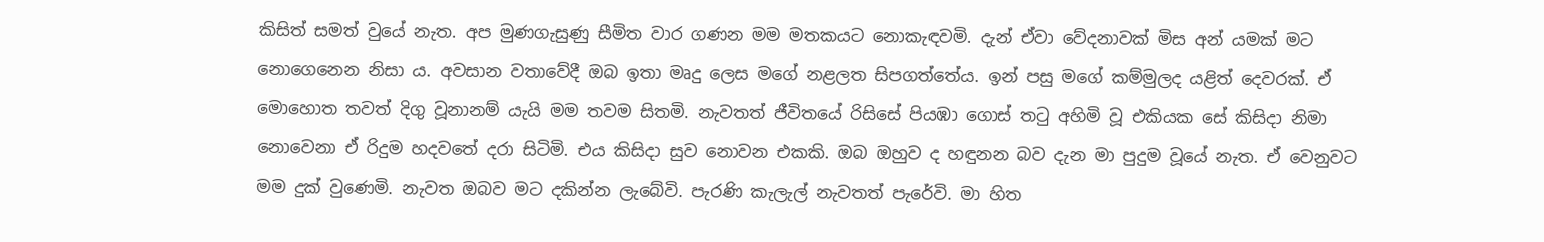කිසිත් සමත් වුයේ නැත. අප මුණගැසුණු සීමිත වාර ගණන මම මතකයට නොකැඳවමි. දැන් ඒවා වේදනාවක් මිස අන් යමක් මට නොගෙනෙන නිසා ය. අවසාන වතාවේදී ඔබ ඉතා මෘදු ලෙස මගේ නළලත සිපගත්තේය. ඉන් පසු මගේ කම්මුලද යළිත් දෙවරක්. ඒ මොහොත තවත් දිගු වූනානම් යැයි මම තවම සිතමි. නැවතත් ජීවිතයේ රිසිසේ පියඹා ගොස් තටු අහිමි වූ එකියක සේ කිසිදා නිමා නොවෙනා ඒ රිදුම හදවතේ දරා සිටිමි. එය කිසිදා සුව නොවන එකකි. ඔබ ඔහුව ද හඳුනන බව දැන මා පුදුම වූයේ නැත. ඒ වෙනුවට මම දුක් වුණෙමි. නැවත ඔබව මට දකින්න ලැබේවි. පැරණි කැලැල් නැවතත් පැරේවි. මා හිත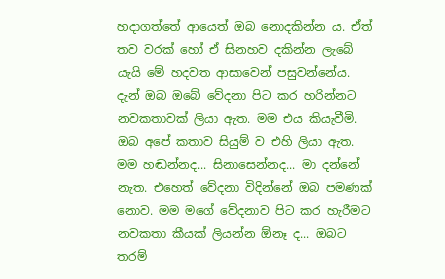හදාගත්තේ ආයෙත් ඔබ නොදකින්න ය. ඒත් තව වරක් හෝ ඒ සිනහව දකින්න ලැබේ යැයි මේ හදවත ආසාවෙන් පසුවන්නේය. දැන් ඔබ ඔබේ වේදනා පිට කර හරින්නට නවකතාවක් ලියා ඇත. මම එය කියැවීමි. ඔබ අපේ කතාව සියුම් ව එහි ලියා ඇත. මම හඬන්නද... සිනාසෙන්නද... මා දන්නේ නැත. එහෙත් වේදනා විදින්නේ ඔබ පමණක් නොව. මම මගේ වේදනාව පිට කර හැරීමට නවකතා කීයක් ලියන්න ඕනෑ ද... ඔබට තරම්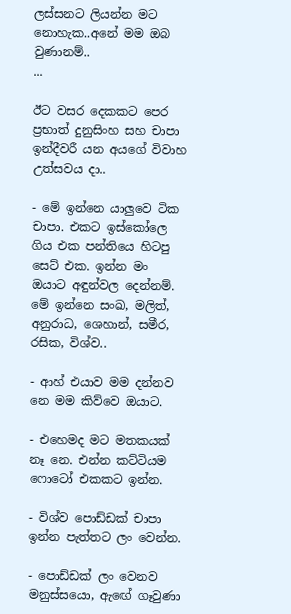ලස්සනට ලියන්න මට නොහැක..අනේ මම ඔබ වුණානම්..
...

ඊට වසර දෙකකට පෙර ප්‍රභාත් දුනුසිංහ සහ චාපා ඉන්දීවරී යන අයගේ විවාහ උත්සවය දා..

- මේ ඉන්නෙ යාලුවෙ ටික චාපා. එකට ඉස්කෝලෙ ගිය එක පන්තියෙ හිටපු සෙට් එක. ඉන්න මං ඔයාට අඳුන්වල දෙන්නම්. මේ ඉන්නෙ සංඛ, මලිත්, අනුරාධ, ශෙහාන්, සමීර, රසික, විශ්ව..

- ආහ් එයාව මම දන්නව නෙ මම කිව්වෙ ඔයාට.

- එහෙමද මට මතකයක් නෑ නෙ. එන්න කට්ටියම ෆොටෝ එකකට ඉන්න.

- විශ්ව පොඩ්ඩක් චාපා ඉන්න පැත්තට ලං වෙන්න.

- පොඩ්ඩක් ලං වෙනව මනුස්සයො, ඇඟේ ගෑවුණා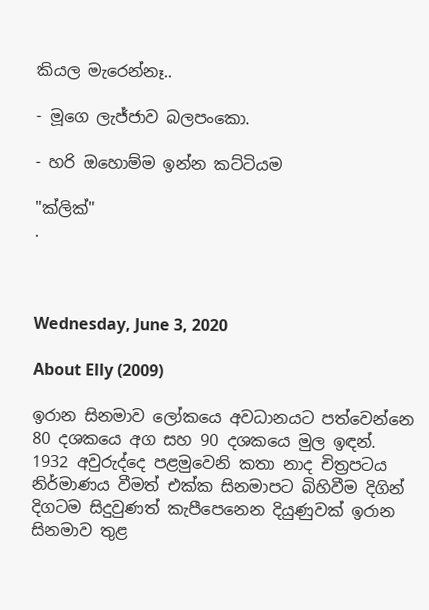කියල මැරෙන්නෑ..

- මූගෙ ලැජ්ජාව බලපංකො.

- හරි ඔහොම්ම ඉන්න කට්ටියම

"ක්ලික්"
.



Wednesday, June 3, 2020

About Elly (2009)

ඉරාන සිනමාව ලෝකයෙ අවධානයට පත්වෙන්නෙ 80 දශකයෙ අග සහ 90 දශකයෙ මුල ඉඳන්. 1932 අවුරුද්දෙ පළමුවෙනි කතා නාද චිත්‍රපටය නිර්මාණය වීමත් එක්ක සිනමාපට බිහිවීම දිගින් දිගටම සිදුවුණත් කැපීපෙනෙන දියුණුවක් ඉරාන සිනමාව තුළ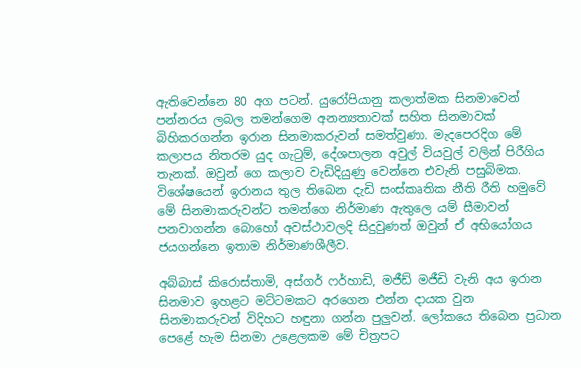ඇතිවෙන්නෙ 80 අග පටන්. යුරෝපියානු කලාත්මක සිනමාවෙන් පන්නරය ලබල තමන්ගෙම අනන්‍යතාවක් සහිත සිනමාවක් බිහිකරගන්න ඉරාන සිනමාකරුවන් සමත්වුණා. මැදපෙරදිග මේ කලාපය නිතරම යුද ගැටුම්, දේශපාලන අවුල් වියවුල් වලින් පිරීගිය තැනක්. ඔවුන් ගෙ කලාව වැඩිදියුණු වෙන්නෙ එවැනි පසුබිමක. විශේෂයෙන් ඉරානය තුල තිබෙන දැඩි සංස්කෘතික නීති රීති හමුවේ මේ සිනමාකරුවන්ට තමන්ගෙ නිර්මාණ ඇතුලෙ යම් සීමාවන් පනවාගන්න බොහෝ අවස්ථාවලදි සිදුවුණත් ඔවුන් ඒ අභියෝගය ජයගන්නෙ ඉතාම නිර්මාණශීලීව.

අබ්බාස් කිරොස්තාමි, අස්ගර් ෆර්හාඩි, මජීඩ් මජීඩි වැනි අය ඉරාන සිනමාව ඉහළට මට්ටමකට අරගෙන එන්න දායක වුන සිනමාකරුවන් විදිහට හඳුනා ගන්න පුලුවන්. ලෝකයෙ තිබෙන ප්‍රධාන පෙළේ හැම සිනමා උළෙලකම මේ චිත්‍රපට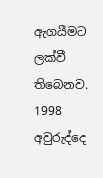ඇගයීමට ලක්වී තිබෙනව. 1998 අවුරුද්දෙ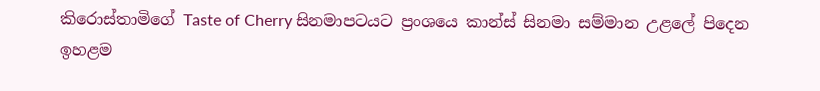කිරොස්තාමිගේ Taste of Cherry සිනමාපටයට ප්‍රංශයෙ කාන්ස් සිනමා සම්මාන උළලේ පිදෙන ඉහළම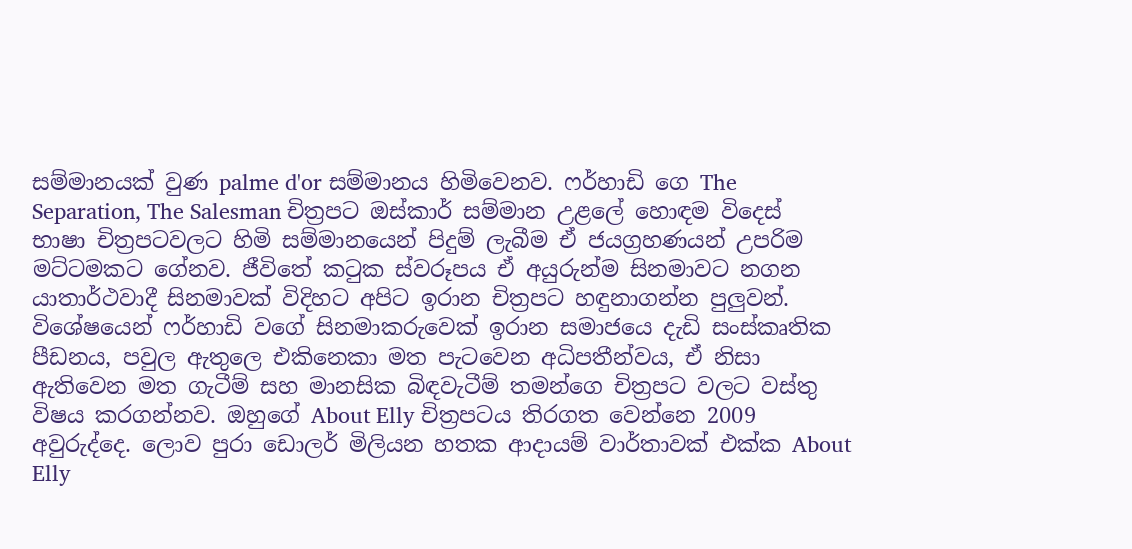සම්මානයක් වුණ palme d'or සම්මානය හිමිවෙනව. ෆර්හාඩි ගෙ The Separation, The Salesman චිත්‍රපට ඔස්කාර් සම්මාන උළලේ හොඳම විදෙස් භාෂා චිත්‍රපටවලට හිමි සම්මානයෙන් පිදුම් ලැබීම ඒ ජයග්‍රහණයන් උපරිම මට්ටමකට ගේනව. ජීවිතේ කටුක ස්වරූපය ඒ අයුරුන්ම සිනමාවට නගන යාතාර්ථවාදී සිනමාවක් විදිහට අපිට ඉරාන චිත්‍රපට හඳුනාගන්න පුලුවන්. විශේෂයෙන් ෆර්හාඩි වගේ සිනමාකරුවෙක් ඉරාන සමාජයෙ දැඩි සංස්කෘතික පීඩනය, පවුල ඇතුලෙ එකිනෙකා මත පැටවෙන අධිපතීන්වය, ඒ නිසා ඇතිවෙන මත ගැටීම් සහ මානසික බිඳවැටීම් තමන්ගෙ චිත්‍රපට වලට වස්තු විෂය කරගන්නව. ඔහුගේ About Elly චිත්‍රපටය තිරගත වෙන්නෙ 2009 අවුරුද්දෙ. ලොව පුරා ඩොලර් මිලියන හතක ආදායම් වාර්තාවක් එක්ක About Elly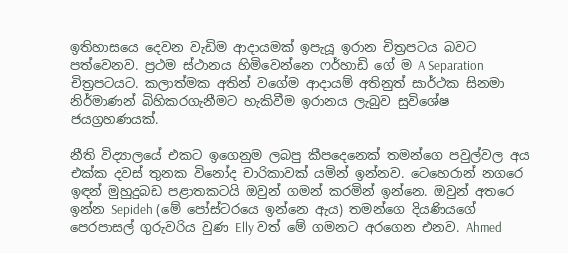ඉතිහාසයෙ දෙවන වැඩිම ආදායමක් ඉපැයූ ඉරාන චිත්‍රපටය බවට පත්වෙනව. ප්‍රථම ස්ථානය හිමිවෙන්නෙ ෆර්හාඩි ගේ ම A Separation චිත්‍රපටයට. කලාත්මක අතින් වගේම ආදායම් අතිනුත් සාර්ථක සිනමා නිර්මාණන් බිහිකරගැනීමට හැකිවීම ඉරානය ලැබුව සුවිශේෂ ජයග්‍රහණයක්.

නීති විද්‍යාලයේ එකට ඉගෙනුම ලබපු කීපදෙනෙක් තමන්ගෙ පවුල්වල අය එක්ක දවස් තුනක විනෝද චාරිකාවක් යමින් ඉන්නව. ටෙහෙරාන් නගරෙ ඉඳන් මුහුදුබඩ පළාතකටයි ඔවුන් ගමන් කරමින් ඉන්නෙ. ඔවුන් අතරෙ ඉන්න Sepideh (මේ පෝස්ටරයෙ ඉන්නෙ ඇය) තමන්ගෙ දියණියගේ පෙරපාසල් ගුරුවරිය වුණ Elly වත් මේ ගමනට අරගෙන එනව. Ahmed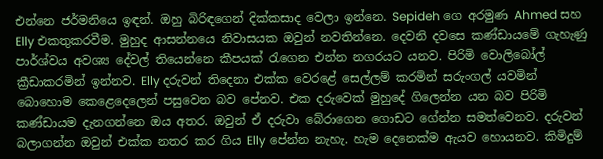එන්නෙ ජර්මනියෙ ඉඳන්. ඔහු බිරිඳගෙන් දික්කසාද වෙලා ඉන්නෙ. Sepideh ගෙ අරමුණ Ahmed සහ Elly එකතුකරවීම. මුහුද ආසන්නයෙ නිවාසයක ඔවුන් නවතින්නෙ. දෙවනි දවසෙ කණ්ඩායමේ ගැහැණු පාර්ශ්වය අවශ්‍ය දේවල් තියෙන්නෙ කීපයක් රැගෙන එන්න නගරයට යනව. පිරිමි වොලිබෝල් ක්‍රීඩාකරමින් ඉන්නව. Elly දරුවන් තිදෙනා එක්ක වෙරළේ සෙල්ලම් කරමින් සරුංගල් යවමින් බොහොම කෙළෙදෙලෙන් පසුවෙන බව පේනව. එක දරුවෙක් මුහුදේ ගිලෙන්න යන බව පිරිමි කණ්ඩායම දැනගන්නෙ ඔය අතර. ඔවුන් ඒ දරුවා බේරාගෙන ගොඩට ගේන්න සමත්වෙනව. දරුවන් බලාගන්න ඔවුන් එක්ක නතර කර ගිය Elly පේන්න නැහැ. හැම දෙනෙක්ම ඇයව හොයනව. කිමිදුම්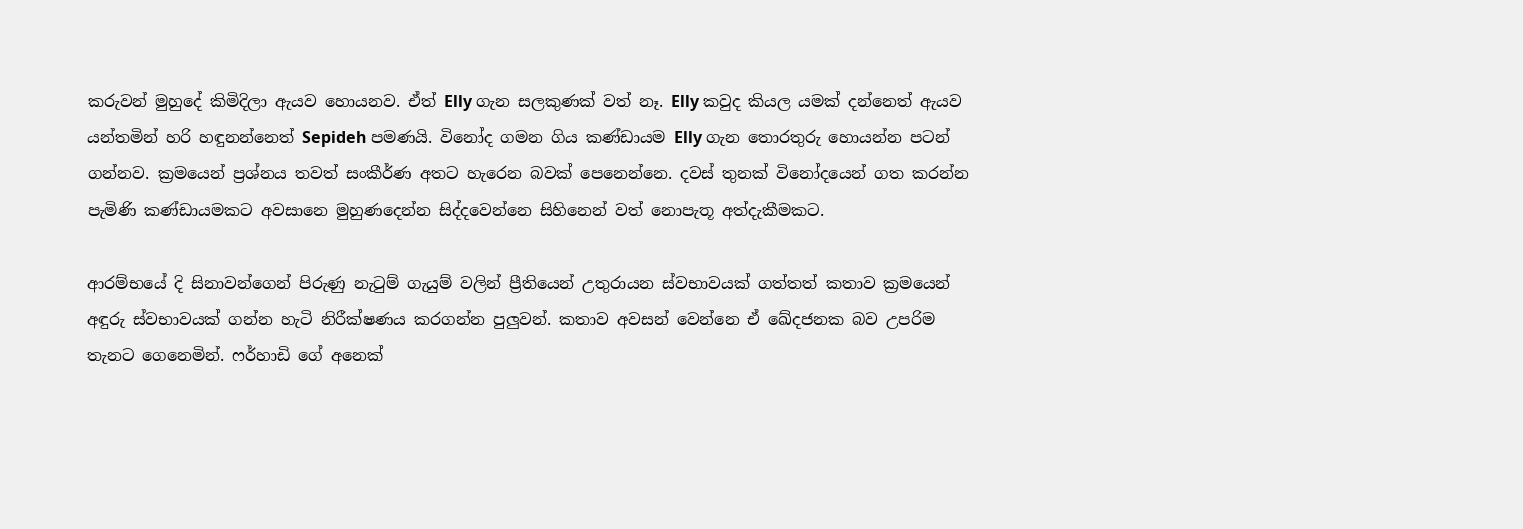කරුවන් මුහුදේ කිමිදිලා ඇයව හොයනව. ඒත් Elly ගැන සලකුණක් වත් නෑ. Elly කවුද කියල යමක් දන්නෙත් ඇයව යන්තමින් හරි හඳුනන්නෙත් Sepideh පමණයි. විනෝද ගමන ගිය කණ්ඩායම Elly ගැන තොරතුරු හොයන්න පටන් ගන්නව. ක්‍රමයෙන් ප්‍රශ්නය තවත් සංකීර්ණ අතට හැරෙන බවක් පෙනෙන්නෙ. දවස් තුනක් විනෝදයෙන් ගත කරන්න පැමිණි කණ්ඩායමකට අවසානෙ මුහුණදෙන්න සිද්දවෙන්නෙ සිහිනෙන් වත් නොපැතූ අත්දැකීමකට.

ආරම්භයේ දි සිනාවන්ගෙන් පිරුණු නැටුම් ගැයුම් වලින් ප්‍රීතියෙන් උතුරායන ස්වභාවයක් ගත්තත් කතාව ක්‍රමයෙන් අඳුරු ස්වභාවයක් ගන්න හැටි නිරීක්ෂණය කරගන්න පුලුවන්. කතාව අවසන් වෙන්නෙ ඒ ඛේදජනක බව උපරිම තැනට ගෙනෙමින්. ෆර්හාඩි ගේ අනෙක්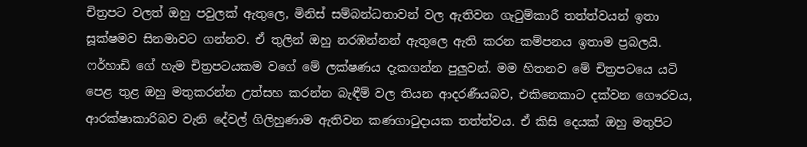චිත්‍රපට වලත් ඔහු පවුලක් ඇතුලෙ, මිනිස් සම්බන්ධතාවන් වල ඇතිවන ගැටුම්කාරී තත්ත්වයන් ඉතා සූක්ෂමව සිනමාවට ගන්නව. ඒ තුලින් ඔහු නරඹන්නන් ඇතුලෙ ඇති කරන කම්පනය ඉතාම ප්‍රබලයි. ෆර්හාඩි ගේ හැම චිත්‍රපටයකම වගේ මේ ලක්ෂණය දැකගන්න පුලුවන්. මම හිතනව මේ චිත්‍රපටයෙ යටි පෙළ තුළ ඔහු මතුකරන්න උත්සහ කරන්න බැඳීම් වල තියන ආදරණීයබව, එකිනෙකාට දක්වන ගෞරවය, ආරක්ෂාකාරිබව වැනි දේවල් ගිලිහුණාම ඇතිවන කණගාටුදායක තත්ත්වය. ඒ කිසි දෙයක් ඔහු මතුපිට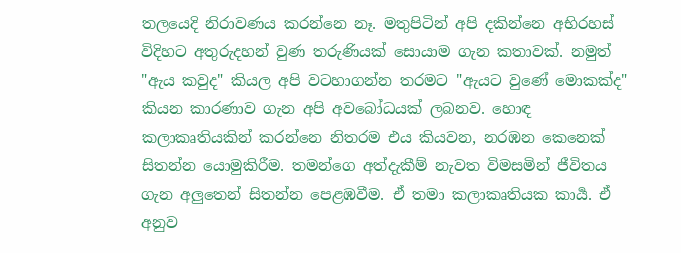තලයෙදි නිරාවණය කරන්නෙ නෑ. මතුපිටින් අපි දකින්නෙ අභිරහස් විදිහට අතුරුදහන් වුණ තරුණියක් සොයාම ගැන කතාවක්. නමුත් "ඇය කවුද" කියල අපි වටහාගන්න තරමට "ඇයට වුණේ මොකක්ද" කියන කාරණාව ගැන අපි අවබෝධයක් ලබනව. හොඳ කලාකෘතියකින් කරන්නෙ නිතරම එය කියවන, නරඹන කෙනෙක් සිතන්න යොමුකිරීම. තමන්ගෙ අත්දැකීම් නැවත විමසමින් ජීවිතය ගැන අලුතෙන් සිතන්න පෙළඹවීම. ඒ තමා කලාකෘතියක කාර්‍ය. ඒ අනුව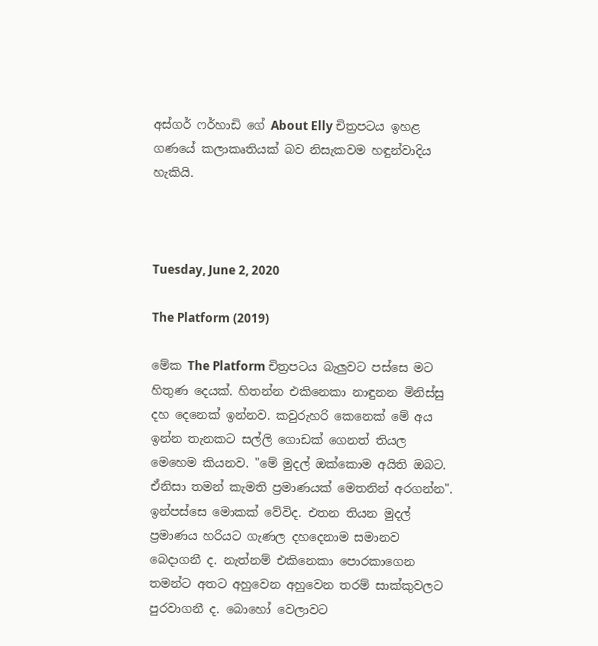අස්ගර් ෆර්හාඩි ගේ About Elly චිත්‍රපටය ඉහළ ගණයේ කලාකෘතියක් බව නිසැකවම හඳුන්වාදිය හැකියි.



Tuesday, June 2, 2020

The Platform (2019)

මේක The Platform චිත්‍රපටය බැලුවට පස්සෙ මට හිතුණ දෙයක්. හිතන්න එකිනෙකා නාඳුනන මිනිස්සු දහ දෙනෙක් ඉන්නව. කවුරුහරි කෙනෙක් මේ අය ඉන්න තැනකට සල්ලි ගොඩක් ගෙනත් තියල මෙහෙම කියනව. "මේ මුදල් ඔක්කොම අයිති ඔබට. ඒනිසා තමන් කැමති ප්‍රමාණයක් මෙතනින් අරගන්න". ඉන්පස්සෙ මොකක් වේවිද. එතන තියන මුදල් ප්‍රමාණය හරියට ගැණල දහදෙනාම සමානව බෙදාගනී ද. නැත්නම් එකිනෙකා පොරකාගෙන තමන්ට අතට අහුවෙන අහුවෙන තරම් සාක්කුවලට පුරවාගනී ද. බොහෝ වෙලාවට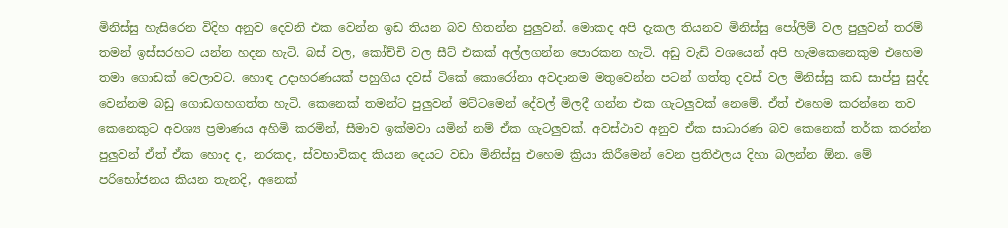මිනිස්සු හැසිරෙන විදිහ අනුව දෙවනි එක වෙන්න ඉඩ තියන බව හිතන්න පුලුවන්. මොකද අපි දැකල තියනව මිනිස්සු පෝලිම් වල පුලුවන් තරම් තමන් ඉස්සරහට යන්න හදන හැටි. බස් වල, කෝච්චි වල සීට් එකක් අල්ලගන්න පොරකන හැටි. අඩු වැඩි වශයෙන් අපි හැමකෙනෙකුම එහෙම තමා ගොඩක් වෙලාවට. හොඳ උදාහරණයක් පහුගිය දවස් ටිකේ කොරෝනා අවදානම මතුවෙන්න පටන් ගත්තු දවස් වල මිනිස්සු කඩ සාප්පු සුද්ද වෙන්නම බඩු ගොඩගහගත්ත හැටි. කෙනෙක් තමන්ට පුලුවන් මට්ටමෙන් දේවල් මිලදී ගන්න එක ගැටලුවක් නෙමේ. ඒත් එහෙම කරන්නෙ තව කෙනෙකුට අවශ්‍ය ප්‍රමාණය අහිමි කරමින්, සීමාව ඉක්මවා යමින් නම් ඒක ගැටලුවක්. අවස්ථාව අනුව ඒක සාධාරණ බව කෙනෙක් තර්ක කරන්න පුලුවන් ඒත් ඒක හොද ද, නරකද, ස්වභාවිකද කියන දෙයට වඩා මිනිස්සු එහෙම ක්‍රියා කිරීමෙන් වෙන ප්‍රතිඵලය දිහා බලන්න ඕන. මේ පරිභෝජනය කියන තැනදි, අනෙක්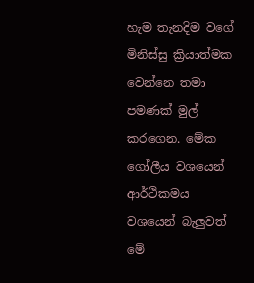හැම තැනදිම වගේ මිනිස්සු ක්‍රියාත්මක වෙන්නෙ තමා පමණක් මුල් කරගෙන. මේක ගෝලීය වශයෙන් ආර්ථිකමය වශයෙන් බැලුවත් මේ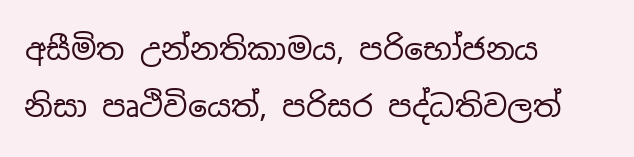අසීමිත උන්නතිකාමය, පරිභෝජනය නිසා පෘථිවියෙත්, පරිසර පද්ධතිවලත්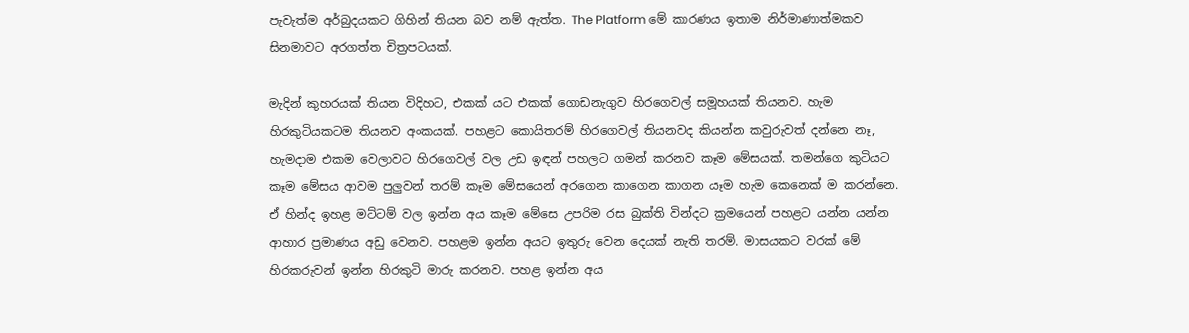පැවැත්ම අර්බුදයකට ගිහින් තියන බව නම් ඇත්ත. The Platform මේ කාරණය ඉතාම නිර්මාණාත්මකව සිනමාවට අරගත්ත චිත්‍රපටයක්.

මැදින් කුහරයක් තියන විදිහට, එකක් යට එකක් ගොඩනැගුව හිරගෙවල් සමූහයක් තියනව. හැම හිරකුටියකටම තියනව අංකයක්. පහළට කොයිතරම් හිරගෙවල් තියනවද කියන්න කවුරුවත් දන්නෙ නෑ, හැමදාම එකම වෙලාවට හිරගෙවල් වල උඩ ඉඳන් පහලට ගමන් කරනව කෑම මේසයක්. තමන්ගෙ කුටියට කෑම මේසය ආවම පුලුවන් තරම් කෑම මේසයෙන් අරගෙන කාගෙන කාගන යෑම හැම කෙනෙක් ම කරන්නෙ. ඒ හින්ද ඉහළ මට්ටම් වල ඉන්න අය කෑම මේසෙ උපරිම රස බුක්ති වින්දට ක්‍රමයෙන් පහළට යන්න යන්න ආහාර ප්‍රමාණය අඩු වෙනව. පහළම ඉන්න අයට ඉතුරු වෙන දෙයක් නැති තරම්. මාසයකට වරක් මේ හිරකරුවන් ඉන්න හිරකුටි මාරු කරනව. පහළ ඉන්න අය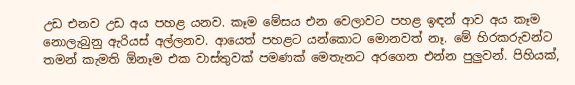උඩ එනව උඩ අය පහළ යනව. කෑම මේසය එන වෙලාවට පහළ ඉඳන් ආව අය කෑම නොලැබුනු ඇරියස් අල්ලනව. ආයෙත් පහළට යන්කොට මොනවත් නෑ. මේ හිරකරුවන්ට තමන් කැමති ඕනෑම එක වාස්තුවක් පමණක් මෙතැනට අරගෙන එන්න පුලුවන්. පිහියක්,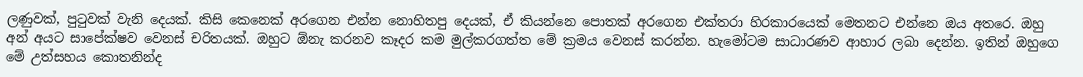ලණුවක්, පුටුවක් වැනි දෙයක්. කිසි කෙනෙක් අරගෙන එන්න නොහිතපු දෙයක්, ඒ කියන්නෙ පොතක් අරගෙන එක්තරා හිරකාරයෙක් මෙතනට එන්නෙ ඔය අතරෙ. ඔහු අන් අයට සාපේක්ෂව වෙනස් චරිතයක්. ඔහුට ඕනැ කරනව කෑදර කම මුල්කරගත්ත මේ ක්‍රමය වෙනස් කරන්න. හැමෝටම සාධාරණව ආහාර ලබා දෙන්න. ඉතින් ඔහුගෙ මේ උත්සහය කොතනින්ද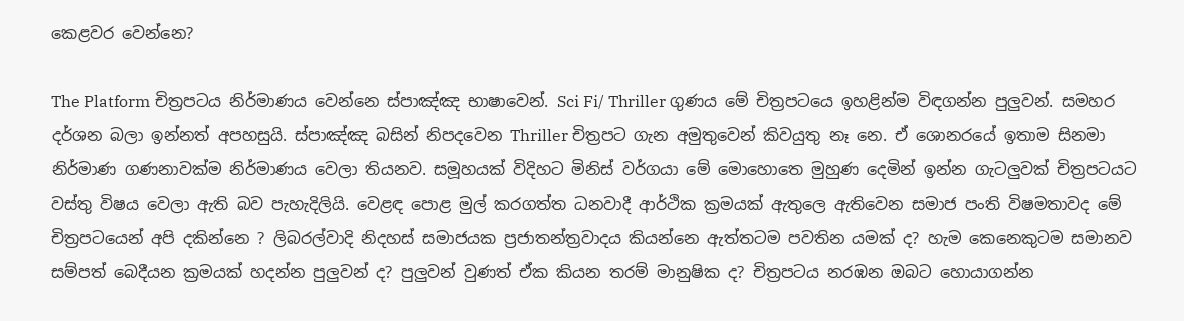කෙළවර වෙන්නෙ?

The Platform චිත්‍රපටය නිර්මාණය වෙන්නෙ ස්පාඤ්ඤ භාෂාවෙන්. Sci Fi/ Thriller ගුණය මේ චිත්‍රපටයෙ ඉහළින්ම විඳගන්න පුලුවන්. සමහර දර්ශන බලා ඉන්නත් අපහසුයි. ස්පාඤ්ඤ බසින් නිපදවෙන Thriller චිත්‍රපට ගැන අමුතුවෙන් කිවයුතු නෑ නෙ. ඒ ශොනරයේ ඉතාම සිනමා නිර්මාණ ගණනාවක්ම නිර්මාණය වෙලා තියනව. සමූහයක් විදිහට මිනිස් වර්ගයා මේ මොහොතෙ මුහුණ දෙමින් ඉන්න ගැටලුවක් චිත්‍රපටයට වස්තු විෂය වෙලා ඇති බව පැහැදිලියි. වෙළඳ පොළ මුල් කරගත්ත ධනවාදී ආර්ථික ක්‍රමයක් ඇතුලෙ ඇතිවෙන සමාජ පංති විෂමතාවද මේ චිත්‍රපටයෙන් අපි දකින්නෙ ? ලිබරල්වාදි නිදහස් සමාජයක ප්‍රජාතන්ත්‍රවාදය කියන්නෙ ඇත්තටම පවතින යමක් ද? හැම කෙනෙකුටම සමානව සම්පත් බෙදීයන ක්‍රමයක් හදන්න පුලුවන් ද? පුලුවන් වුණත් ඒක කියන තරම් මානුෂික ද? චිත්‍රපටය නරඹන ඔබට හොයාගන්න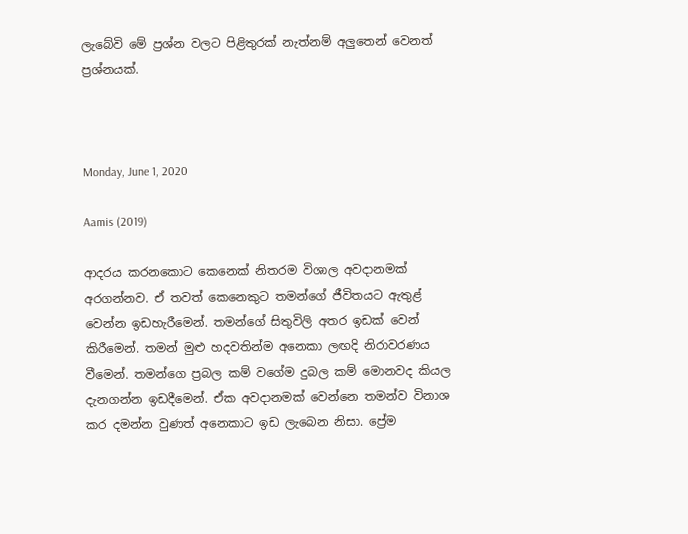ලැබේවි මේ ප්‍රශ්න වලට පිළිතුරක් නැත්නම් අලුතෙන් වෙනත් ප්‍රශ්නයක්.



Monday, June 1, 2020

Aamis (2019)

ආදරය කරනකොට කෙනෙක් නිතරම විශාල අවදානමක් අරගන්නව. ඒ තවත් කෙනෙකුට තමන්ගේ ජීවිතයට ඇතුළ් වෙන්න ඉඩහැරීමෙන්. තමන්ගේ සිතුවිලි අතර ඉඩක් වෙන් කිරීමෙන්. තමන් මුළු හදවතින්ම අනෙකා ලඟදි නිරාවරණය වීමෙන්. තමන්ගෙ ප්‍රබල කම් වගේම දුබල කම් මොනවද කියල දැනගන්න ඉඩදීමෙන්. ඒක අවදානමක් වෙන්නෙ තමන්ව විනාශ කර දමන්න වුණත් අනෙකාට ඉඩ ලැබෙන නිසා. ප්‍රේම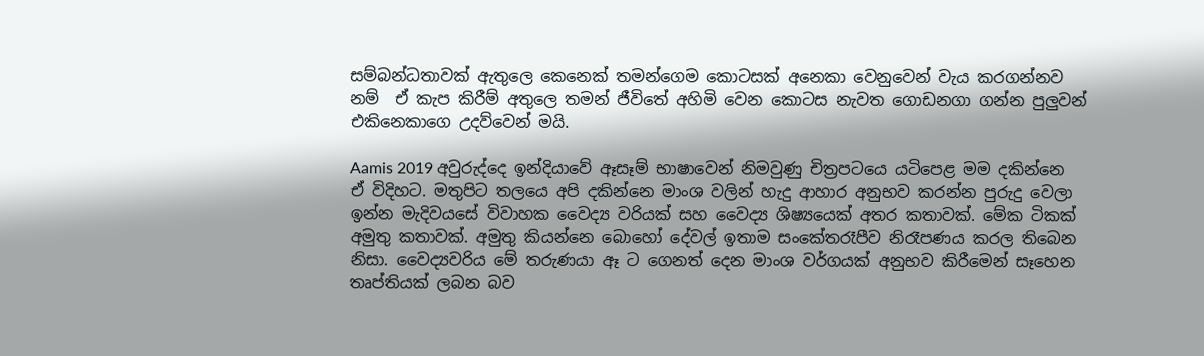සම්බන්ධතාවක් ඇතුලෙ කෙනෙක් තමන්ගෙම කොටසක් අනෙකා වෙනුවෙන් වැය කරගන්නව නම්  ඒ කැප කිරීම් අතුලෙ තමන් ජීවිතේ අහිමි වෙන කොටස නැවත ගොඩනගා ගන්න පුලුවන් එකිනෙකාගෙ උදව්වෙන් මයි.

Aamis 2019 අවුරුද්දෙ ඉන්දියාවේ ඈසෑම් භාෂාවෙන් නිමවුණු චිත්‍රපටයෙ යටිපෙළ මම දකින්නෙ ඒ විදිහට. මතුපිට තලයෙ අපි දකින්නෙ මාංශ වලින් හැදු ආහාර අනුභව කරන්න පුරුදු වෙලා ඉන්න මැදිවයසේ විවාහක වෛද්‍ය වරියක් සහ වෛද්‍ය ශිෂ්‍යයෙක් අතර කතාවක්. මේක ටිකක් අමුතු කතාවක්. අමුතු කියන්නෙ බොහෝ දේවල් ඉතාම සංකේතරෑපීව නිරෑපණය කරල තිබෙන නිසා. වෛද්‍යවරිය මේ තරුණයා ඈ ට ගෙනත් දෙන මාංශ වර්ගයක් අනුභව කිරීමෙන් සෑහෙන තෘප්තියක් ලබන බව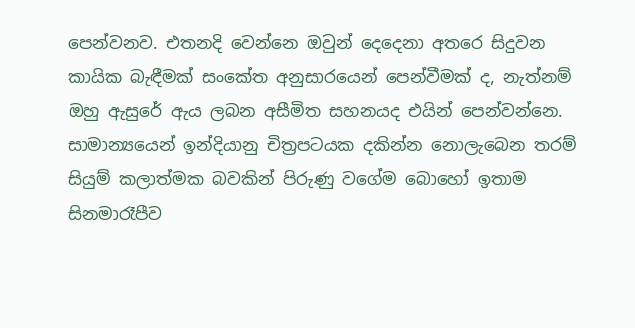පෙන්වනව. එතනදි වෙන්නෙ ඔවුන් දෙදෙනා අතරෙ සිදුවන කායික බැඳීමක් සංකේත අනුසාරයෙන් පෙන්වීමක් ද, නැත්නම් ඔහු ඇසුරේ ඇය ලබන අසීමිත සහනයද එයින් පෙන්වන්නෙ. සාමාන්‍යයෙන් ඉන්දියානු චිත්‍රපටයක දකින්න නොලැබෙන තරම් සියුම් කලාත්මක බවකින් පිරුණු වගේම බොහෝ ඉතාම සිනමාරෑපීව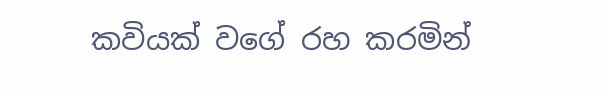කවියක් වගේ රහ කරමින්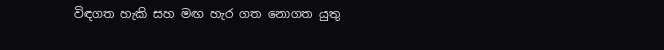විඳගත හැකි සහ මඟ හැර ගත නොගත යුතු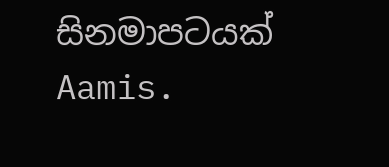සිනමාපටයක් Aamis.